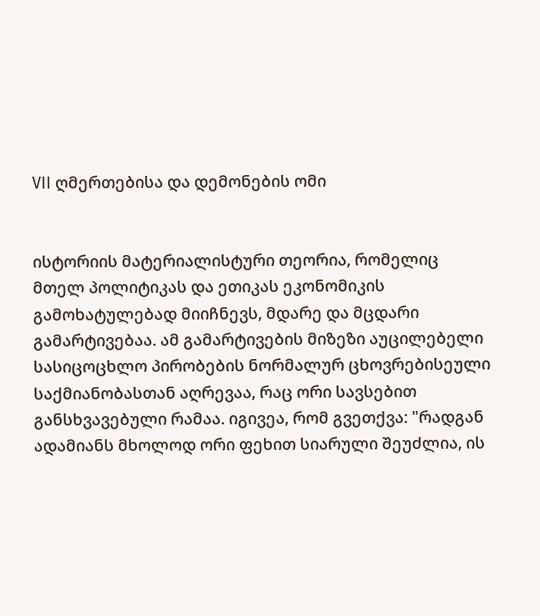VII ღმერთებისა და დემონების ომი


ისტორიის მატერიალისტური თეორია, რომელიც მთელ პოლიტიკას და ეთიკას ეკონომიკის გამოხატულებად მიიჩნევს, მდარე და მცდარი გამარტივებაა. ამ გამარტივების მიზეზი აუცილებელი სასიცოცხლო პირობების ნორმალურ ცხოვრებისეული საქმიანობასთან აღრევაა, რაც ორი სავსებით განსხვავებული რამაა. იგივეა, რომ გვეთქვა: "რადგან ადამიანს მხოლოდ ორი ფეხით სიარული შეუძლია, ის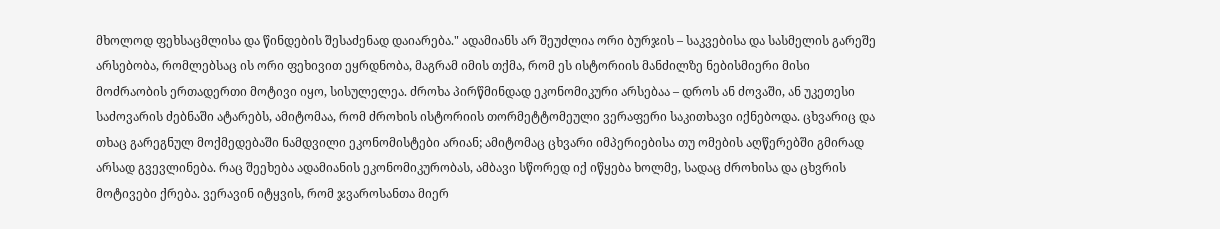მხოლოდ ფეხსაცმლისა და წინდების შესაძენად დაიარება." ადამიანს არ შეუძლია ორი ბურჯის – საკვებისა და სასმელის გარეშე არსებობა, რომლებსაც ის ორი ფეხივით ეყრდნობა, მაგრამ იმის თქმა, რომ ეს ისტორიის მანძილზე ნებისმიერი მისი მოძრაობის ერთადერთი მოტივი იყო, სისულელეა. ძროხა პირწმინდად ეკონომიკური არსებაა – დროს ან ძოვაში, ან უკეთესი საძოვარის ძებნაში ატარებს, ამიტომაა, რომ ძროხის ისტორიის თორმეტტომეული ვერაფერი საკითხავი იქნებოდა. ცხვარიც და თხაც გარეგნულ მოქმედებაში ნამდვილი ეკონომისტები არიან; ამიტომაც ცხვარი იმპერიებისა თუ ომების აღწერებში გმირად არსად გვევლინება. რაც შეეხება ადამიანის ეკონომიკურობას, ამბავი სწორედ იქ იწყება ხოლმე, სადაც ძროხისა და ცხვრის მოტივები ქრება. ვერავინ იტყვის, რომ ჯვაროსანთა მიერ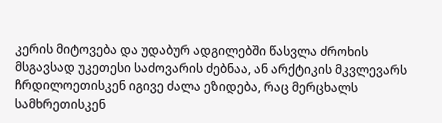კერის მიტოვება და უდაბურ ადგილებში წასვლა ძროხის მსგავსად უკეთესი საძოვარის ძებნაა, ან არქტიკის მკვლევარს ჩრდილოეთისკენ იგივე ძალა ეზიდება, რაც მერცხალს სამხრეთისკენ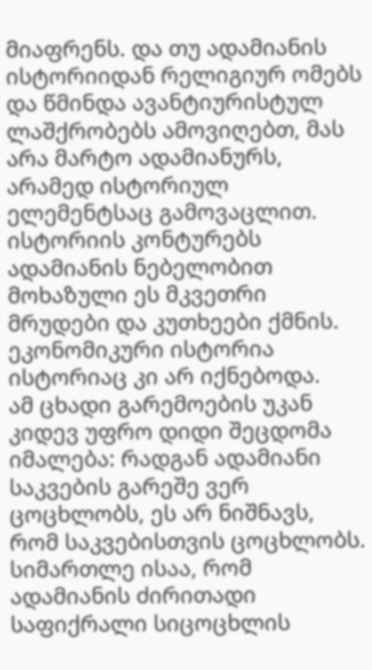მიაფრენს. და თუ ადამიანის ისტორიიდან რელიგიურ ომებს და წმინდა ავანტიურისტულ ლაშქრობებს ამოვიღებთ, მას არა მარტო ადამიანურს, არამედ ისტორიულ ელემენტსაც გამოვაცლით. ისტორიის კონტურებს ადამიანის ნებელობით მოხაზული ეს მკვეთრი მრუდები და კუთხეები ქმნის. ეკონომიკური ისტორია ისტორიაც კი არ იქნებოდა.
ამ ცხადი გარემოების უკან კიდევ უფრო დიდი შეცდომა იმალება: რადგან ადამიანი საკვების გარეშე ვერ ცოცხლობს, ეს არ ნიშნავს, რომ საკვებისთვის ცოცხლობს. სიმართლე ისაა, რომ ადამიანის ძირითადი საფიქრალი სიცოცხლის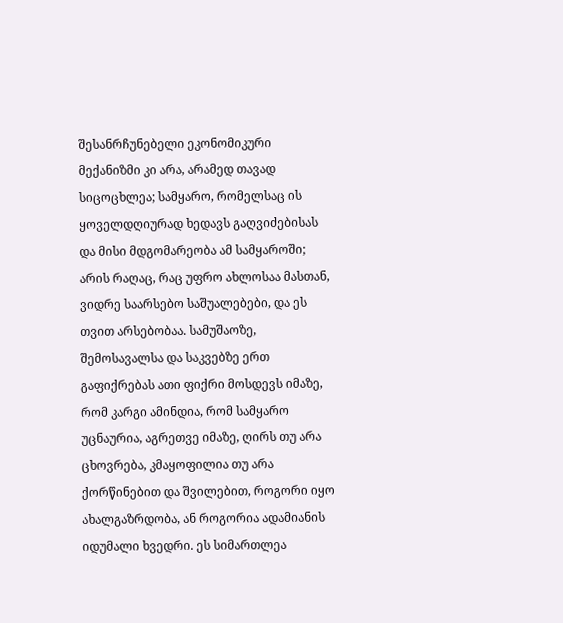შესანრჩუნებელი ეკონომიკური მექანიზმი კი არა, არამედ თავად სიცოცხლეა; სამყარო, რომელსაც ის ყოველდღიურად ხედავს გაღვიძებისას და მისი მდგომარეობა ამ სამყაროში; არის რაღაც, რაც უფრო ახლოსაა მასთან, ვიდრე საარსებო საშუალებები, და ეს თვით არსებობაა. სამუშაოზე, შემოსავალსა და საკვებზე ერთ გაფიქრებას ათი ფიქრი მოსდევს იმაზე, რომ კარგი ამინდია, რომ სამყარო უცნაურია, აგრეთვე იმაზე, ღირს თუ არა ცხოვრება, კმაყოფილია თუ არა ქორწინებით და შვილებით, როგორი იყო ახალგაზრდობა, ან როგორია ადამიანის იდუმალი ხვედრი. ეს სიმართლეა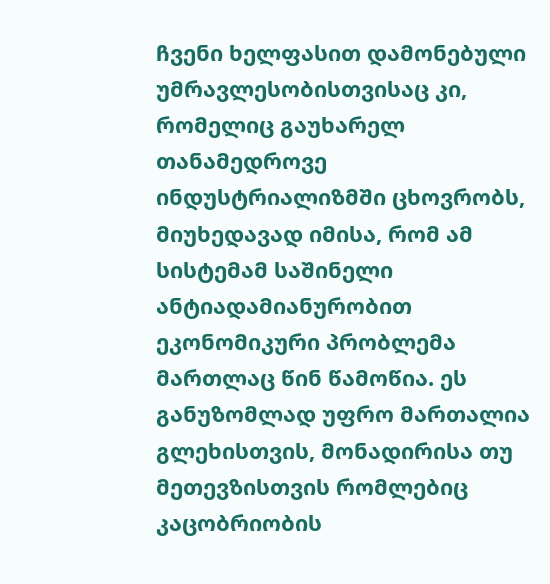ჩვენი ხელფასით დამონებული უმრავლესობისთვისაც კი, რომელიც გაუხარელ თანამედროვე ინდუსტრიალიზმში ცხოვრობს, მიუხედავად იმისა, რომ ამ სისტემამ საშინელი ანტიადამიანურობით ეკონომიკური პრობლემა მართლაც წინ წამოწია. ეს განუზომლად უფრო მართალია გლეხისთვის, მონადირისა თუ მეთევზისთვის რომლებიც კაცობრიობის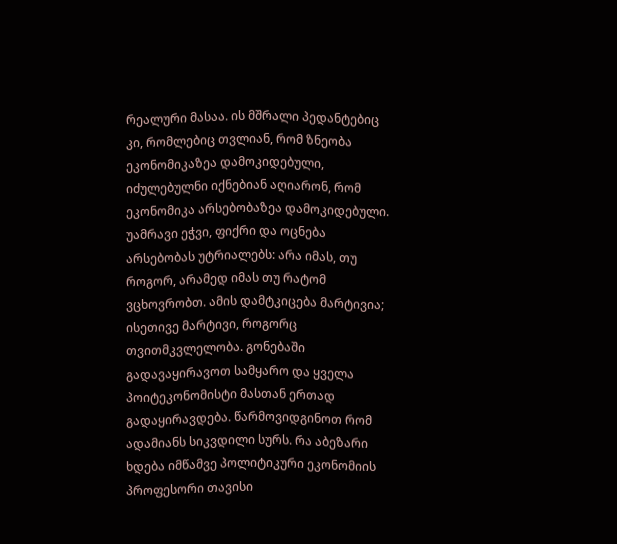რეალური მასაა. ის მშრალი პედანტებიც კი, რომლებიც თვლიან, რომ ზნეობა ეკონომიკაზეა დამოკიდებული, იძულებულნი იქნებიან აღიარონ, რომ ეკონომიკა არსებობაზეა დამოკიდებული. უამრავი ეჭვი, ფიქრი და ოცნება არსებობას უტრიალებს: არა იმას, თუ როგორ, არამედ იმას თუ რატომ ვცხოვრობთ. ამის დამტკიცება მარტივია; ისეთივე მარტივი, როგორც თვითმკვლელობა. გონებაში გადავაყირავოთ სამყარო და ყველა პოიტეკონომისტი მასთან ერთად გადაყირავდება. წარმოვიდგინოთ რომ ადამიანს სიკვდილი სურს. რა აბეზარი ხდება იმწამვე პოლიტიკური ეკონომიის პროფესორი თავისი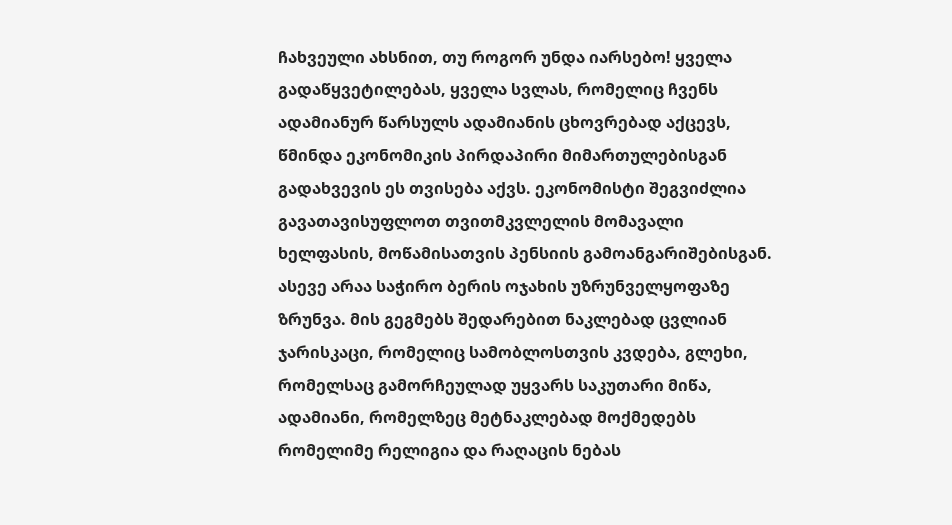ჩახვეული ახსნით, თუ როგორ უნდა იარსებო! ყველა გადაწყვეტილებას, ყველა სვლას, რომელიც ჩვენს ადამიანურ წარსულს ადამიანის ცხოვრებად აქცევს, წმინდა ეკონომიკის პირდაპირი მიმართულებისგან გადახვევის ეს თვისება აქვს. ეკონომისტი შეგვიძლია გავათავისუფლოთ თვითმკვლელის მომავალი ხელფასის, მოწამისათვის პენსიის გამოანგარიშებისგან. ასევე არაა საჭირო ბერის ოჯახის უზრუნველყოფაზე ზრუნვა. მის გეგმებს შედარებით ნაკლებად ცვლიან ჯარისკაცი, რომელიც სამობლოსთვის კვდება, გლეხი, რომელსაც გამორჩეულად უყვარს საკუთარი მიწა, ადამიანი, რომელზეც მეტნაკლებად მოქმედებს რომელიმე რელიგია და რაღაცის ნებას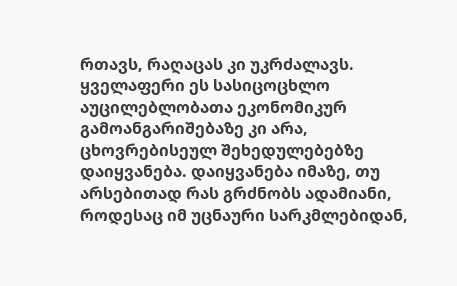რთავს, რაღაცას კი უკრძალავს. ყველაფერი ეს სასიცოცხლო აუცილებლობათა ეკონომიკურ გამოანგარიშებაზე კი არა, ცხოვრებისეულ შეხედულებებზე დაიყვანება. დაიყვანება იმაზე, თუ არსებითად რას გრძნობს ადამიანი, როდესაც იმ უცნაური სარკმლებიდან,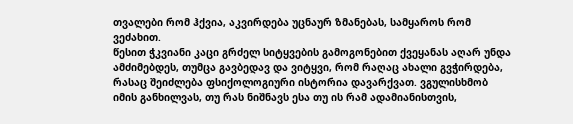თვალები რომ ჰქვია, აკვირდება უცნაურ ზმანებას, სამყაროს რომ ვეძახით.
წესით ჭკვიანი კაცი გრძელ სიტყვების გამოგონებით ქვეყანას აღარ უნდა ამძიმებდეს, თუმცა გავბედავ და ვიტყვი, რომ რაღაც ახალი გვჭირდება, რასაც შეიძლება ფსიქოლოგიური ისტორია დავარქვათ. ვგულისხმობ იმის განხილვას, თუ რას ნიშნავს ესა თუ ის რამ ადამიანისთვის,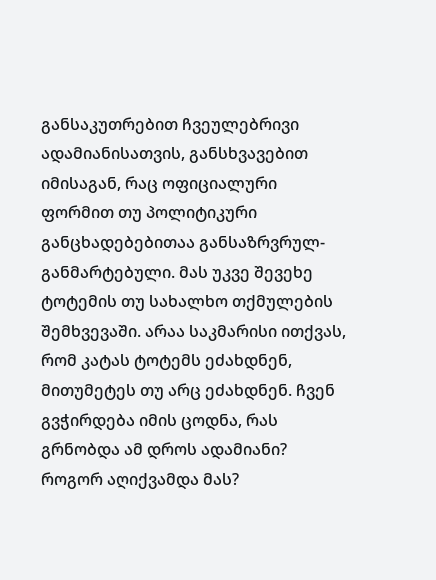განსაკუთრებით ჩვეულებრივი ადამიანისათვის, განსხვავებით იმისაგან, რაც ოფიციალური ფორმით თუ პოლიტიკური განცხადებებითაა განსაზრვრულ-განმარტებული. მას უკვე შევეხე ტოტემის თუ სახალხო თქმულების შემხვევაში. არაა საკმარისი ითქვას, რომ კატას ტოტემს ეძახდნენ, მითუმეტეს თუ არც ეძახდნენ. ჩვენ გვჭირდება იმის ცოდნა, რას გრნობდა ამ დროს ადამიანი? როგორ აღიქვამდა მას?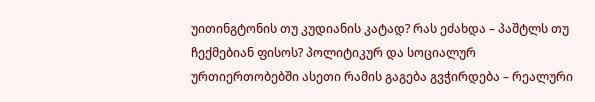უითინგტონის თუ კუდიანის კატად? რას ეძახდა – პაშტლს თუ ჩექმებიან ფისოს? პოლიტიკურ და სოციალურ ურთიერთობებში ასეთი რამის გაგება გვჭირდება – რეალური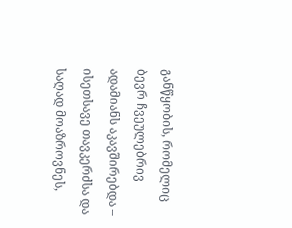განწყობის, რომელიც ბევრ ჩვეულებრივ ადამიანს აკავშირებდა – ისეთსავე თავკერძსა და საღად მოაზროვნეს,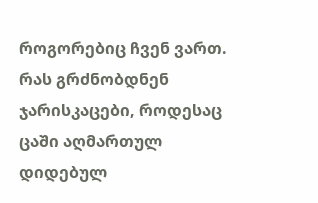როგორებიც ჩვენ ვართ. რას გრძნობდნენ ჯარისკაცები, როდესაც ცაში აღმართულ დიდებულ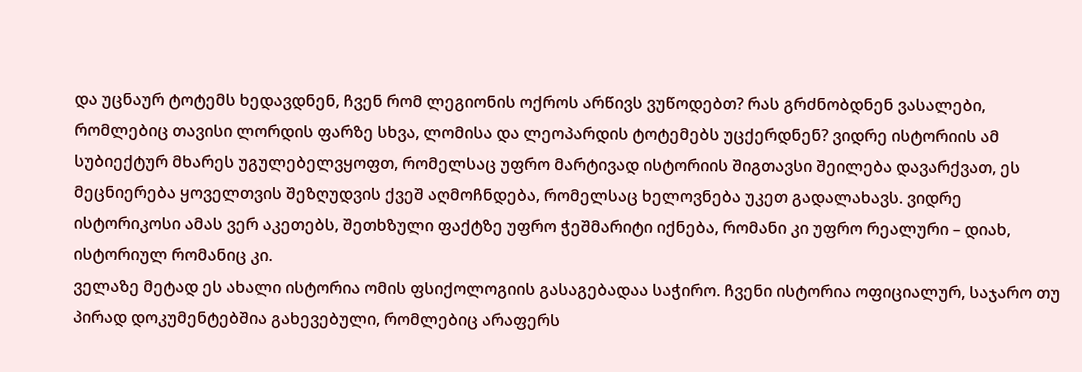და უცნაურ ტოტემს ხედავდნენ, ჩვენ რომ ლეგიონის ოქროს არწივს ვუწოდებთ? რას გრძნობდნენ ვასალები, რომლებიც თავისი ლორდის ფარზე სხვა, ლომისა და ლეოპარდის ტოტემებს უცქერდნენ? ვიდრე ისტორიის ამ სუბიექტურ მხარეს უგულებელვყოფთ, რომელსაც უფრო მარტივად ისტორიის შიგთავსი შეილება დავარქვათ, ეს მეცნიერება ყოველთვის შეზღუდვის ქვეშ აღმოჩნდება, რომელსაც ხელოვნება უკეთ გადალახავს. ვიდრე ისტორიკოსი ამას ვერ აკეთებს, შეთხზული ფაქტზე უფრო ჭეშმარიტი იქნება, რომანი კი უფრო რეალური – დიახ, ისტორიულ რომანიც კი.
ველაზე მეტად ეს ახალი ისტორია ომის ფსიქოლოგიის გასაგებადაა საჭირო. ჩვენი ისტორია ოფიციალურ, საჯარო თუ პირად დოკუმენტებშია გახევებული, რომლებიც არაფერს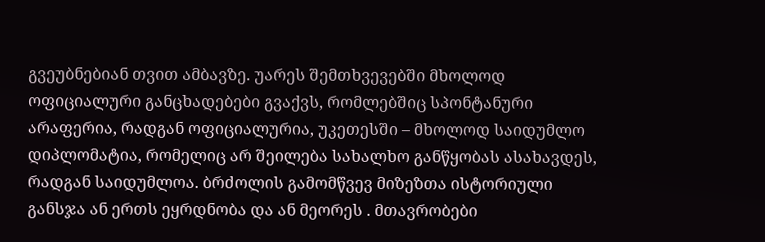გვეუბნებიან თვით ამბავზე. უარეს შემთხვევებში მხოლოდ ოფიციალური განცხადებები გვაქვს, რომლებშიც სპონტანური არაფერია, რადგან ოფიციალურია, უკეთესში – მხოლოდ საიდუმლო დიპლომატია, რომელიც არ შეილება სახალხო განწყობას ასახავდეს, რადგან საიდუმლოა. ბრძოლის გამომწვევ მიზეზთა ისტორიული განსჯა ან ერთს ეყრდნობა და ან მეორეს . მთავრობები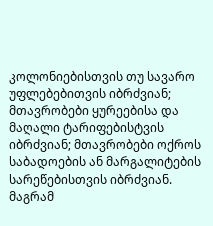კოლონიებისთვის თუ სავარო უფლებებითვის იბრძვიან; მთავრობები ყურეებისა და მაღალი ტარიფებისტვის იბრძვიან; მთავრობები ოქროს საბადოების ან მარგალიტების სარეწებისთვის იბრძვიან. მაგრამ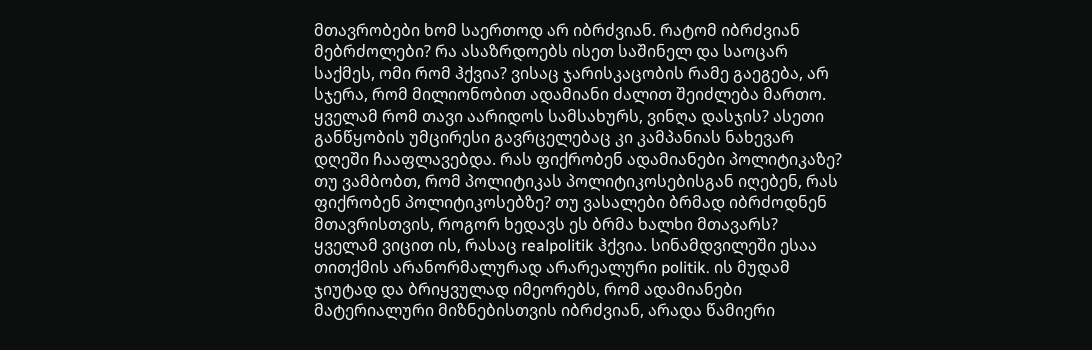მთავრობები ხომ საერთოდ არ იბრძვიან. რატომ იბრძვიან მებრძოლები? რა ასაზრდოებს ისეთ საშინელ და საოცარ საქმეს, ომი რომ ჰქვია? ვისაც ჯარისკაცობის რამე გაეგება, არ სჯერა, რომ მილიონობით ადამიანი ძალით შეიძლება მართო. ყველამ რომ თავი აარიდოს სამსახურს, ვინღა დასჯის? ასეთი განწყობის უმცირესი გავრცელებაც კი კამპანიას ნახევარ დღეში ჩააფლავებდა. რას ფიქრობენ ადამიანები პოლიტიკაზე? თუ ვამბობთ, რომ პოლიტიკას პოლიტიკოსებისგან იღებენ, რას ფიქრობენ პოლიტიკოსებზე? თუ ვასალები ბრმად იბრძოდნენ მთავრისთვის, როგორ ხედავს ეს ბრმა ხალხი მთავარს?
ყველამ ვიცით ის, რასაც realpolitik ჰქვია. სინამდვილეში ესაა თითქმის არანორმალურად არარეალური politik. ის მუდამ ჯიუტად და ბრიყვულად იმეორებს, რომ ადამიანები მატერიალური მიზნებისთვის იბრძვიან, არადა წამიერი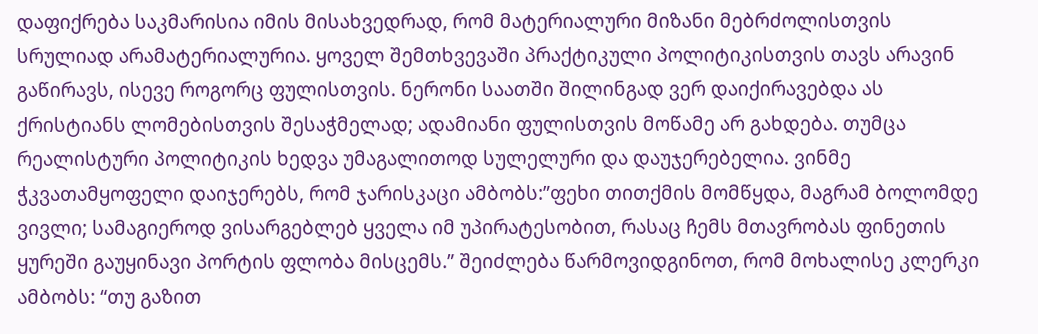დაფიქრება საკმარისია იმის მისახვედრად, რომ მატერიალური მიზანი მებრძოლისთვის სრულიად არამატერიალურია. ყოველ შემთხვევაში პრაქტიკული პოლიტიკისთვის თავს არავინ გაწირავს, ისევე როგორც ფულისთვის. ნერონი საათში შილინგად ვერ დაიქირავებდა ას ქრისტიანს ლომებისთვის შესაჭმელად; ადამიანი ფულისთვის მოწამე არ გახდება. თუმცა რეალისტური პოლიტიკის ხედვა უმაგალითოდ სულელური და დაუჯერებელია. ვინმე ჭკვათამყოფელი დაიჯერებს, რომ ჯარისკაცი ამბობს:”ფეხი თითქმის მომწყდა, მაგრამ ბოლომდე ვივლი; სამაგიეროდ ვისარგებლებ ყველა იმ უპირატესობით, რასაც ჩემს მთავრობას ფინეთის ყურეში გაუყინავი პორტის ფლობა მისცემს.” შეიძლება წარმოვიდგინოთ, რომ მოხალისე კლერკი ამბობს: “თუ გაზით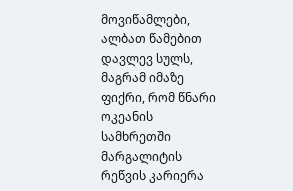მოვიწამლები, ალბათ წამებით დავლევ სულს, მაგრამ იმაზე ფიქრი, რომ წნარი ოკეანის სამხრეთში მარგალიტის რეწვის კარიერა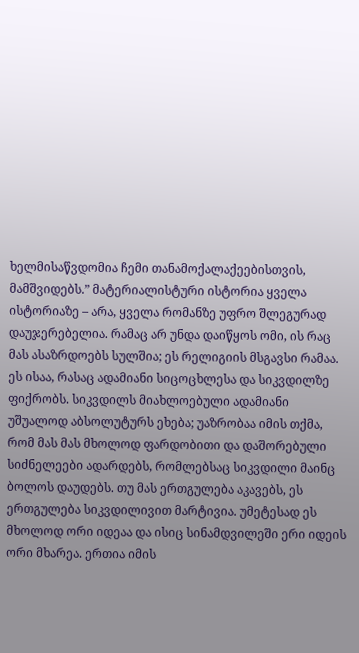ხელმისაწვდომია ჩემი თანამოქალაქეებისთვის, მამშვიდებს.” მატერიალისტური ისტორია ყველა ისტორიაზე – არა, ყველა რომანზე უფრო შლეგურად დაუჯერებელია. რამაც არ უნდა დაიწყოს ომი, ის რაც მას ასაზრდოებს სულშია; ეს რელიგიის მსგავსი რამაა. ეს ისაა, რასაც ადამიანი სიცოცხლესა და სიკვდილზე ფიქრობს. სიკვდილს მიახლოებული ადამიანი უშუალოდ აბსოლუტურს ეხება; უაზრობაა იმის თქმა, რომ მას მას მხოლოდ ფარდობითი და დაშორებული სიძნელეები ადარდებს, რომლებსაც სიკვდილი მაინც ბოლოს დაუდებს. თუ მას ერთგულება აკავებს, ეს ერთგულება სიკვდილივით მარტივია. უმეტესად ეს მხოლოდ ორი იდეაა და ისიც სინამდვილეში ერი იდეის ორი მხარეა. ერთია იმის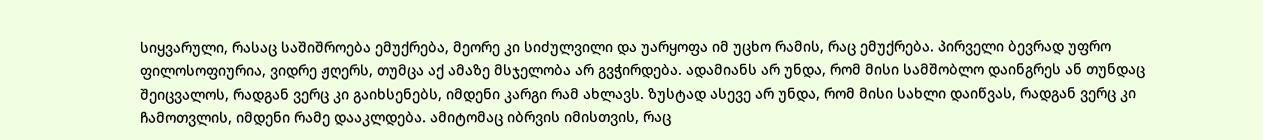სიყვარული, რასაც საშიშროება ემუქრება, მეორე კი სიძულვილი და უარყოფა იმ უცხო რამის, რაც ემუქრება. პირველი ბევრად უფრო ფილოსოფიურია, ვიდრე ჟღერს, თუმცა აქ ამაზე მსჯელობა არ გვჭირდება. ადამიანს არ უნდა, რომ მისი სამშობლო დაინგრეს ან თუნდაც შეიცვალოს, რადგან ვერც კი გაიხსენებს, იმდენი კარგი რამ ახლავს. ზუსტად ასევე არ უნდა, რომ მისი სახლი დაიწვას, რადგან ვერც კი ჩამოთვლის, იმდენი რამე დააკლდება. ამიტომაც იბრვის იმისთვის, რაც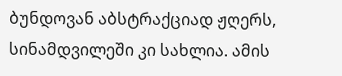ბუნდოვან აბსტრაქციად ჟღერს, სინამდვილეში კი სახლია. ამის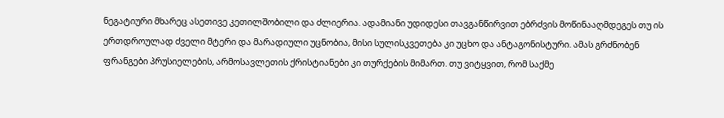ნეგატიური მხარეც ასეთივე კეთილშობილი და ძლიერია. ადამიანი უდიდესი თავგანწირვით ებრძვის მოწინააღმდეგეს თუ ის ერთდროულად ძველი მტერი და მარადიული უცნობია, მისი სულისკვეთება კი უცხო და ანტაგონისტური. ამას გრძნობენ ფრანგები პრუსიელების, არმოსავლეთის ქრისტიანები კი თურქების მიმართ. თუ ვიტყვით, რომ საქმე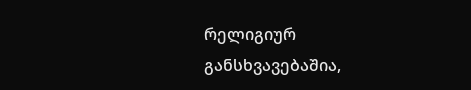რელიგიურ განსხვავებაშია,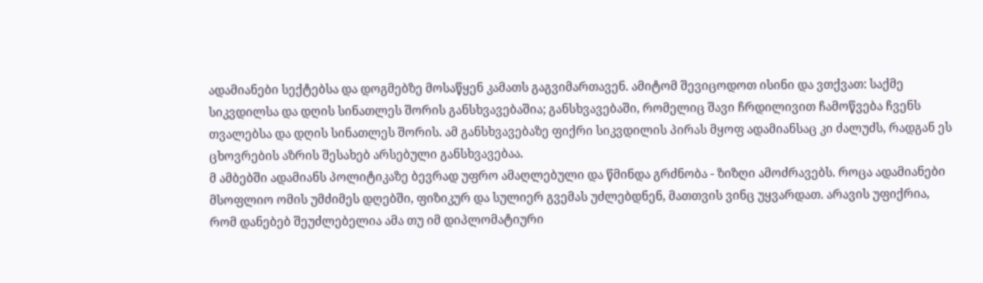ადამიანები სექტებსა და დოგმებზე მოსაწყენ კამათს გაგვიმართავენ. ამიტომ შევიცოდოთ ისინი და ვთქვათ: საქმე სიკვდილსა და დღის სინათლეს შორის განსხვავებაშია; განსხვავებაში, რომელიც შავი ჩრდილივით ჩამოწვება ჩვენს თვალებსა და დღის სინათლეს შორის. ამ განსხვავებაზე ფიქრი სიკვდილის პირას მყოფ ადამიანსაც კი ძალუძს, რადგან ეს ცხოვრების აზრის შესახებ არსებული განსხვავებაა.
მ ამბებში ადამიანს პოლიტიკაზე ბევრად უფრო ამაღლებული და წმინდა გრძნობა - ზიზღი ამოძრავებს. როცა ადამიანები მსოფლიო ომის უმძიმეს დღებში, ფიზიკურ და სულიერ გვემას უძლებდნენ, მათთვის ვინც უყვარდათ. არავის უფიქრია, რომ დანებებ შეუძლებელია ამა თუ იმ დიპლომატიური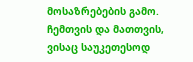მოსაზრებების გამო. ჩემთვის და მათთვის, ვისაც საუკეთესოდ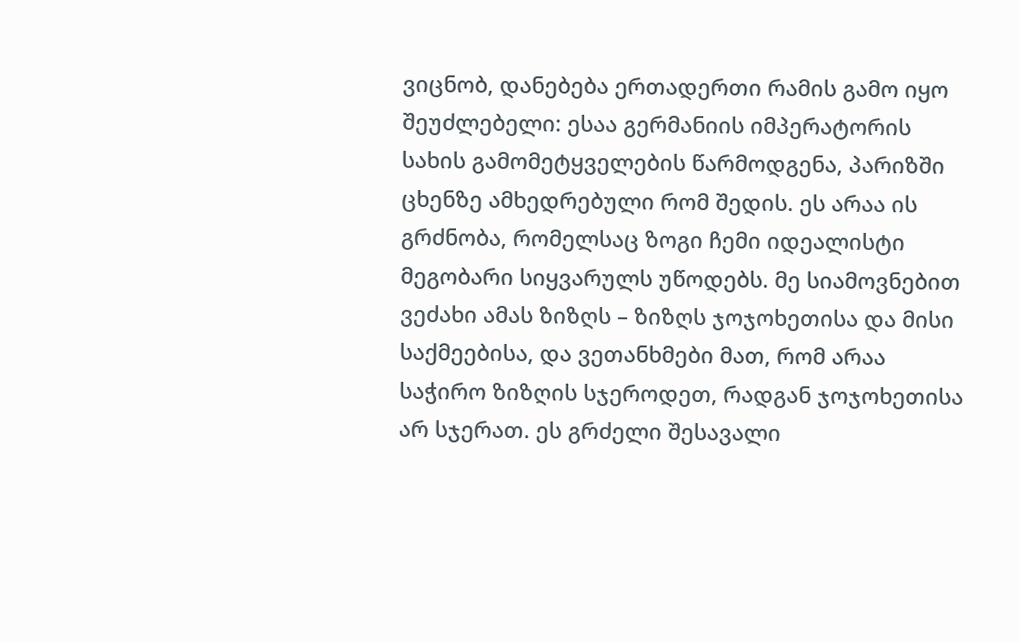ვიცნობ, დანებება ერთადერთი რამის გამო იყო შეუძლებელი: ესაა გერმანიის იმპერატორის სახის გამომეტყველების წარმოდგენა, პარიზში ცხენზე ამხედრებული რომ შედის. ეს არაა ის გრძნობა, რომელსაც ზოგი ჩემი იდეალისტი მეგობარი სიყვარულს უწოდებს. მე სიამოვნებით ვეძახი ამას ზიზღს – ზიზღს ჯოჯოხეთისა და მისი საქმეებისა, და ვეთანხმები მათ, რომ არაა საჭირო ზიზღის სჯეროდეთ, რადგან ჯოჯოხეთისა არ სჯერათ. ეს გრძელი შესავალი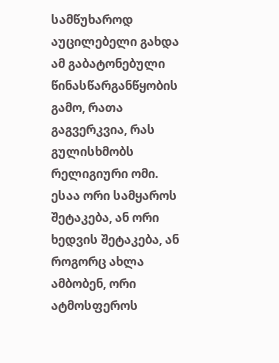სამწუხაროდ აუცილებელი გახდა ამ გაბატონებული წინასწარგანწყობის გამო, რათა გაგვერკვია, რას გულისხმობს რელიგიური ომი. ესაა ორი სამყაროს შეტაკება, ან ორი ხედვის შეტაკება, ან როგორც ახლა ამბობენ, ორი ატმოსფეროს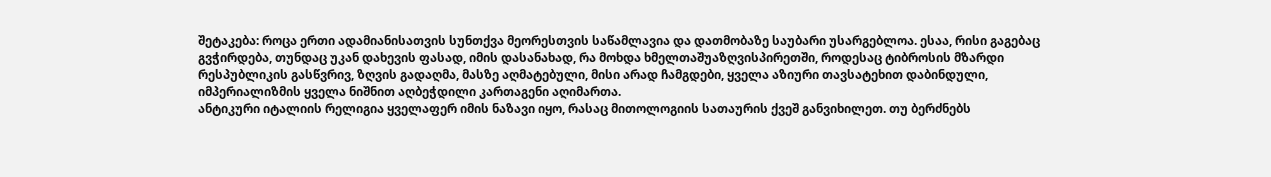შეტაკება: როცა ერთი ადამიანისათვის სუნთქვა მეორესთვის საწამლავია და დათმობაზე საუბარი უსარგებლოა. ესაა, რისი გაგებაც გვჭირდება, თუნდაც უკან დახევის ფასად, იმის დასანახად, რა მოხდა ხმელთაშუაზღვისპირეთში, როდესაც ტიბროსის მზარდი რესპუბლიკის გასწვრივ, ზღვის გადაღმა, მასზე აღმატებული, მისი არად ჩამგდები, ყველა აზიური თავსატეხით დაბინდული, იმპერიალიზმის ყველა ნიშნით აღბეჭდილი კართაგენი აღიმართა.
ანტიკური იტალიის რელიგია ყველაფერ იმის ნაზავი იყო, რასაც მითოლოგიის სათაურის ქვეშ განვიხილეთ. თუ ბერძნებს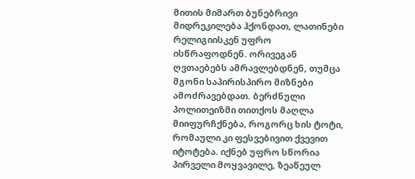მითის მიმართ ბუნებრივი მიდრეკილება ჰქონდათ, ლათინები რელიგიისკენ უფრო ისწრაფოდნენ. ორივეგან ღვთაებებს ამრავლებდნენ, თუმცა მგონი საპირისპირო მიზნები ამოძრავებდათ. ბერძნული პოლითეიზმი თითქოს მაღლა მიიფურჩქნება, როგორც ხის ტოტი, რომაული კი ფესვებივით ქვევით იტოტება. იქნებ უფრო სწორია პირველი მოყვავილე, ზეაწეულ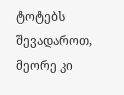ტოტებს შევადაროთ, მეორე კი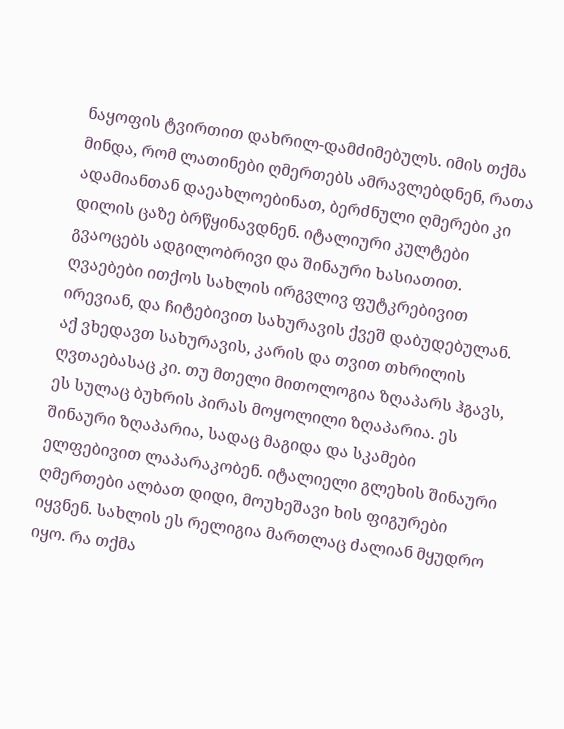ნაყოფის ტვირთით დახრილ-დამძიმებულს. იმის თქმა მინდა, რომ ლათინები ღმერთებს ამრავლებდნენ, რათა ადამიანთან დაეახლოებინათ, ბერძნული ღმერები კი დილის ცაზე ბრწყინავდნენ. იტალიური კულტები გვაოცებს ადგილობრივი და შინაური ხასიათით. ღვაებები ითქოს სახლის ირგვლივ ფუტკრებივით ირევიან, და ჩიტებივით სახურავის ქვეშ დაბუდებულან. აქ ვხედავთ სახურავის, კარის და თვით თხრილის ღვთაებასაც კი. თუ მთელი მითოლოგია ზღაპარს ჰგავს, ეს სულაც ბუხრის პირას მოყოლილი ზღაპარია. ეს შინაური ზღაპარია, სადაც მაგიდა და სკამები ელფებივით ლაპარაკობენ. იტალიელი გლეხის შინაური ღმერთები ალბათ დიდი, მოუხეშავი ხის ფიგურები იყვნენ. სახლის ეს რელიგია მართლაც ძალიან მყუდრო იყო. რა თქმა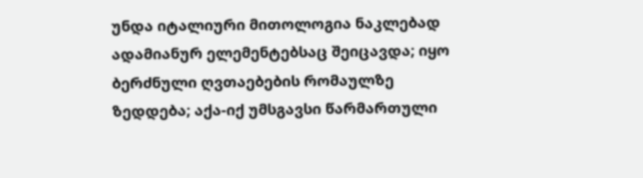უნდა იტალიური მითოლოგია ნაკლებად ადამიანურ ელემენტებსაც შეიცავდა; იყო ბერძნული ღვთაებების რომაულზე ზედდება; აქა-იქ უმსგავსი წარმართული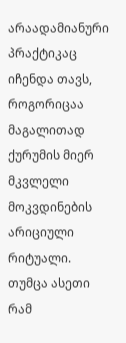არაადამიანური პრაქტიკაც იჩენდა თავს, როგორიცაა მაგალითად ქურუმის მიერ მკვლელი მოკვდინების არიციული რიტუალი. თუმცა ასეთი რამ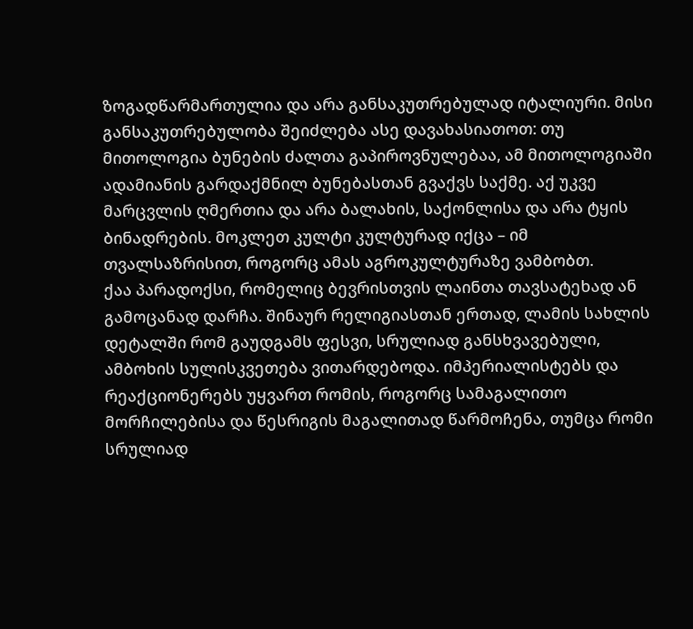ზოგადწარმართულია და არა განსაკუთრებულად იტალიური. მისი განსაკუთრებულობა შეიძლება ასე დავახასიათოთ: თუ მითოლოგია ბუნების ძალთა გაპიროვნულებაა, ამ მითოლოგიაში ადამიანის გარდაქმნილ ბუნებასთან გვაქვს საქმე. აქ უკვე მარცვლის ღმერთია და არა ბალახის, საქონლისა და არა ტყის ბინადრების. მოკლეთ კულტი კულტურად იქცა – იმ თვალსაზრისით, როგორც ამას აგროკულტურაზე ვამბობთ.
ქაა პარადოქსი, რომელიც ბევრისთვის ლაინთა თავსატეხად ან გამოცანად დარჩა. შინაურ რელიგიასთან ერთად, ლამის სახლის დეტალში რომ გაუდგამს ფესვი, სრულიად განსხვავებული, ამბოხის სულისკვეთება ვითარდებოდა. იმპერიალისტებს და რეაქციონერებს უყვართ რომის, როგორც სამაგალითო მორჩილებისა და წესრიგის მაგალითად წარმოჩენა, თუმცა რომი სრულიად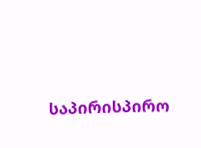საპირისპირო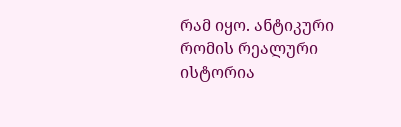რამ იყო. ანტიკური რომის რეალური ისტორია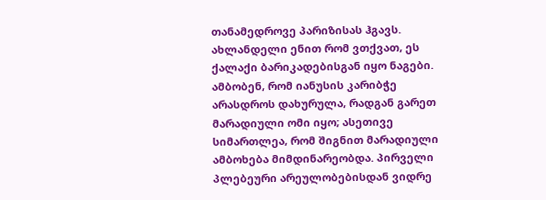თანამედროვე პარიზისას ჰგავს. ახლანდელი ენით რომ ვთქვათ, ეს ქალაქი ბარიკადებისგან იყო ნაგები. ამბობენ, რომ იანუსის კარიბჭე არასდროს დახურულა, რადგან გარეთ მარადიული ომი იყო; ასეთივე სიმართლეა, რომ შიგნით მარადიული ამბოხება მიმდინარეობდა. პირველი პლებეური არეულობებისდან ვიდრე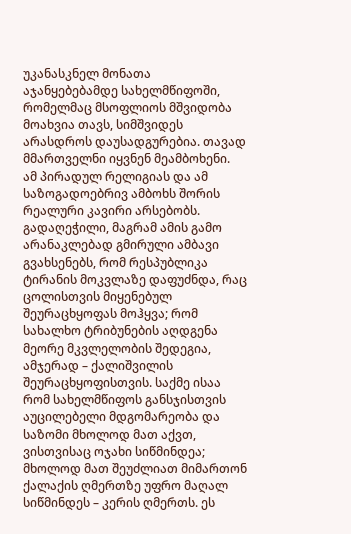უკანასკნელ მონათა აჯანყებებამდე სახელმწიფოში, რომელმაც მსოფლიოს მშვიდობა მოახვია თავს, სიმშვიდეს არასდროს დაუსადგურებია. თავად მმართველნი იყვნენ მეამბოხენი.
ამ პირადულ რელიგიას და ამ საზოგადოებრივ ამბოხს შორის რეალური კავირი არსებობს. გადაღეჭილი, მაგრამ ამის გამო არანაკლებად გმირული ამბავი გვახსენებს, რომ რესპუბლიკა ტირანის მოკვლაზე დაფუძნდა, რაც ცოლისთვის მიყენებულ შეურაცხყოფას მოჰყვა; რომ სახალხო ტრიბუნების აღდგენა მეორე მკვლელობის შედეგია, ამჯერად – ქალიშვილის შეურაცხყოფისთვის. საქმე ისაა რომ სახელმწიფოს განსჯისთვის აუცილებელი მდგომარეობა და საზომი მხოლოდ მათ აქვთ, ვისთვისაც ოჯახი სიწმინდეა; მხოლოდ მათ შეუძლიათ მიმართონ ქალაქის ღმერთზე უფრო მაღალ სიწმინდეს – კერის ღმერთს. ეს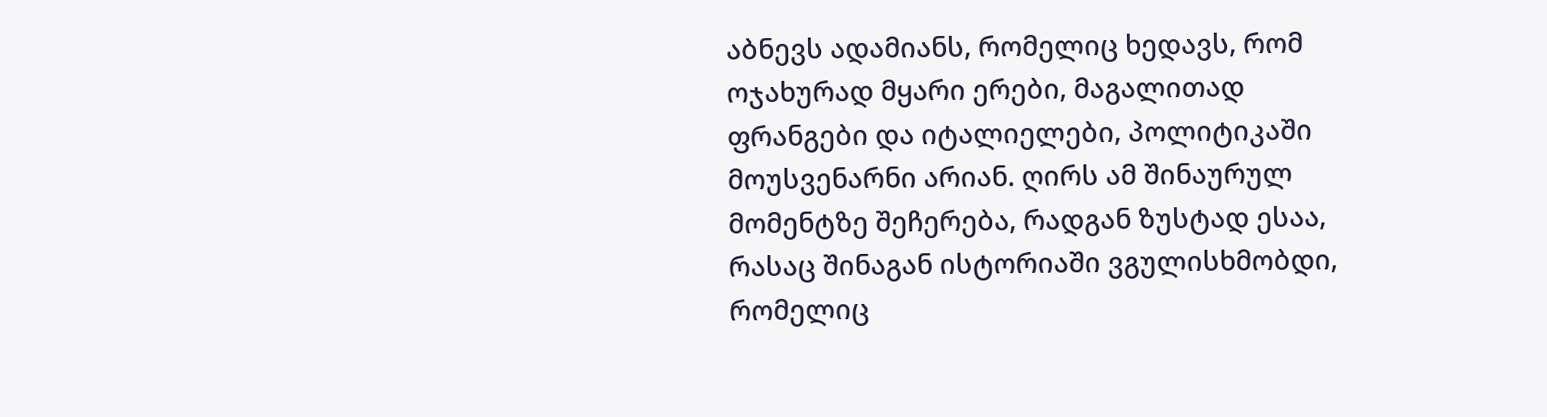აბნევს ადამიანს, რომელიც ხედავს, რომ ოჯახურად მყარი ერები, მაგალითად ფრანგები და იტალიელები, პოლიტიკაში მოუსვენარნი არიან. ღირს ამ შინაურულ მომენტზე შეჩერება, რადგან ზუსტად ესაა, რასაც შინაგან ისტორიაში ვგულისხმობდი, რომელიც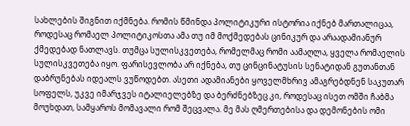სახლების შიგნით იქმნება. რომის წმინდა პოლიტიკური ისტორია იქნებ მართალიცაა, როდესაც რომაელ პოლიტიკოსთა ამა თუ იმ მოქმედებას ცინიკურ და არაადამიანურ ქმედებად ნათლავს. თუმცა სულისკვეთება, რომელმაც რომი აამაღლა, ყველა რომაელის სულისკვეთება იყო. ფარისევლობა არ იქნება, თუ ცინცინატუსის სენატიდან გუთანთან დაბრუნებას იდეალს ვუწოდებთ. ასეთი ადამიანები ყოველმხრივ ამაგრებდნენ საკუთარ სოფელს, უკვე იმარჯვეს იტალიელებზე და ბერძნებზეც კი, როდესაც ისეთ ომში ჩაბმა მოუხდათ, სამყაროს მომავალი რომ შეცვალა. მე მას ღმერთებისა და დემონების ომი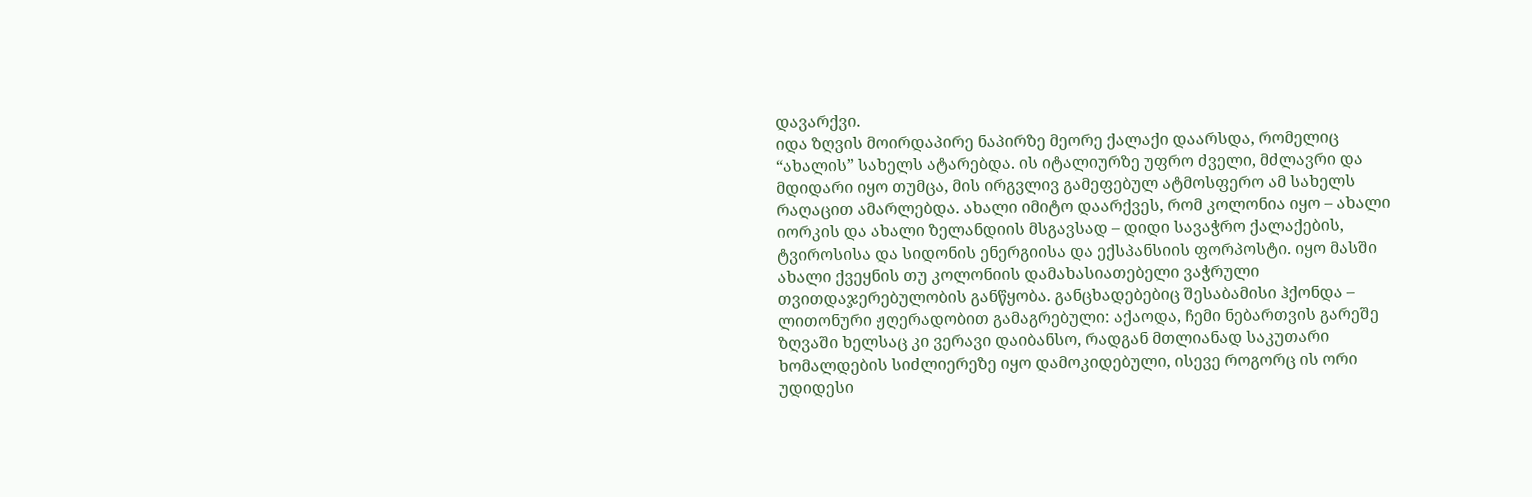დავარქვი.
იდა ზღვის მოირდაპირე ნაპირზე მეორე ქალაქი დაარსდა, რომელიც “ახალის” სახელს ატარებდა. ის იტალიურზე უფრო ძველი, მძლავრი და მდიდარი იყო თუმცა, მის ირგვლივ გამეფებულ ატმოსფერო ამ სახელს რაღაცით ამარლებდა. ახალი იმიტო დაარქვეს, რომ კოლონია იყო – ახალი იორკის და ახალი ზელანდიის მსგავსად – დიდი სავაჭრო ქალაქების, ტვიროსისა და სიდონის ენერგიისა და ექსპანსიის ფორპოსტი. იყო მასში ახალი ქვეყნის თუ კოლონიის დამახასიათებელი ვაჭრული თვითდაჯერებულობის განწყობა. განცხადებებიც შესაბამისი ჰქონდა – ლითონური ჟღერადობით გამაგრებული: აქაოდა, ჩემი ნებართვის გარეშე ზღვაში ხელსაც კი ვერავი დაიბანსო, რადგან მთლიანად საკუთარი ხომალდების სიძლიერეზე იყო დამოკიდებული, ისევე როგორც ის ორი უდიდესი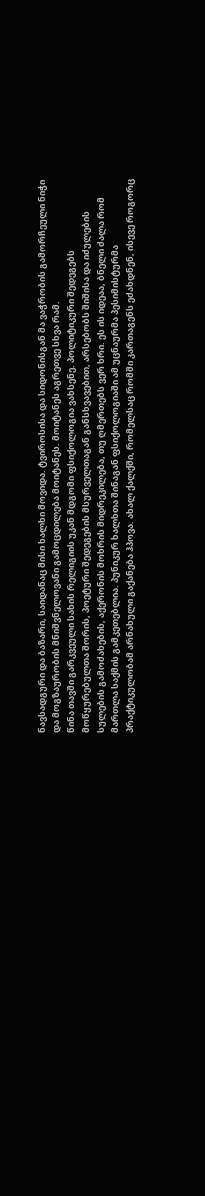ნავსადგური და ბაზარი, საიდანაც მისი ხალხი მოვიდა. ტვიროსისა და სიდონისგან მა ვაჭრობის გამორჩეული ნიჭი და მოგზაურობის მნიშვნელოვანი გამოცდილება მოიტანეს. მოიტანეს აგრეთვე სხვა რამ.
წინა თავში გარკვეული სახის რელიგიის უკან მდგომი ფსიქოლოგია ვახსენე. პოლიტიკური შედეგებს მოწყურებულთა შორის, პოეტური შედეგების მსურველთაგან განსხვავებით, არსებობს შიშისა და იძულების სულების გამოძახების, აქერონის მოხრის მიდრეკილება, თუ ღმერთებს ვერ ხრი. ეს ის იდეაა, ბნელი ძალა რომ მართლა საქმის გამკეთებლია. პუნიკურ ხალხთა შინაგან ფსიქოლოგიაში ამ უცნაურმა პესიმისტურმა პრაქტიკულობამ არნახული გაქანება ჰპოვა. ახალ ქალქში, რომელსაც რომში კართაგენს ეძახდნენ, ისევე როგორც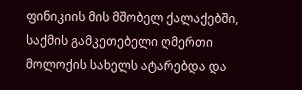ფინიკიის მის მშობელ ქალაქებში, საქმის გამკეთებელი ღმერთი მოლოქის სახელს ატარებდა და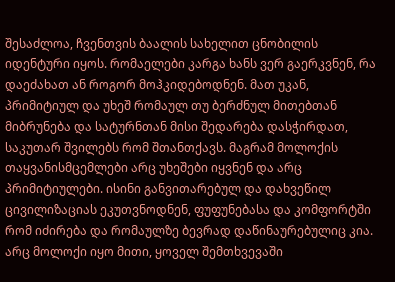შესაძლოა, ჩვენთვის ბაალის სახელით ცნობილის იდენტური იყოს. რომაელები კარგა ხანს ვერ გაერკვნენ, რა დაეძახათ ან როგორ მოჰკიდებოდნენ. მათ უკან, პრიმიტიულ და უხეშ რომაულ თუ ბერძნულ მითებთან მიბრუნება და სატურნთან მისი შედარება დასჭირდათ, საკუთარ შვილებს რომ შთანთქავს. მაგრამ მოლოქის თაყვანისმცემლები არც უხეშები იყვნენ და არც პრიმიტიულები. ისინი განვითარებულ და დახვეწილ ცივილიზაციას ეკუთვნოდნენ, ფუფუნებასა და კომფორტში რომ იძირება და რომაულზე ბევრად დაწინაურებულიც კია. არც მოლოქი იყო მითი, ყოველ შემთხვევაში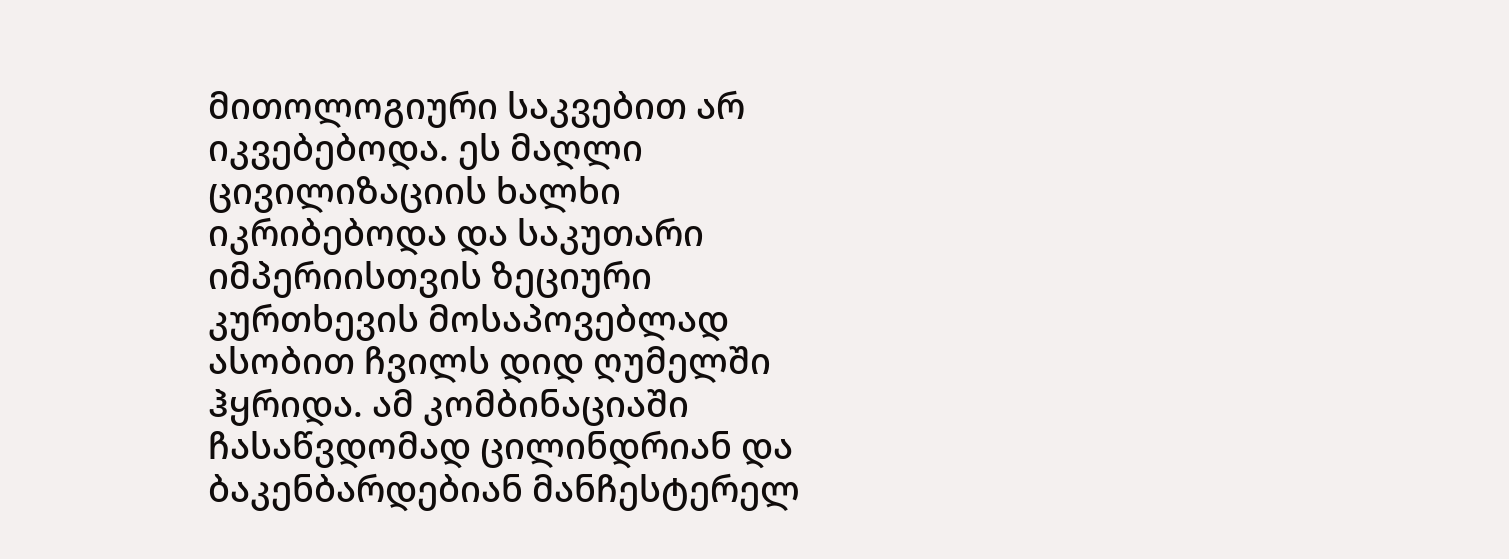მითოლოგიური საკვებით არ იკვებებოდა. ეს მაღლი ცივილიზაციის ხალხი იკრიბებოდა და საკუთარი იმპერიისთვის ზეციური კურთხევის მოსაპოვებლად ასობით ჩვილს დიდ ღუმელში ჰყრიდა. ამ კომბინაციაში ჩასაწვდომად ცილინდრიან და ბაკენბარდებიან მანჩესტერელ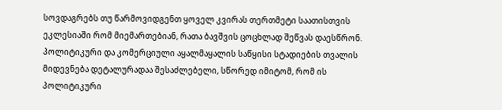სოვდაგრებს თუ წარმოვიდგენთ ყოველ კვირას თერთმეტი საათისთვის ეკლესიაში რომ მიემართებიან, რათა ბავშვის ცოცხლად შეწვას დაესწრონ.
პოლიტიკური და კომერციული აყალმაყალის საწყისი სტადიების თვალის მიდევნება დეტალურადაა შესაძლებელი, სწორედ იმიტომ, რომ ის პოლიტიკური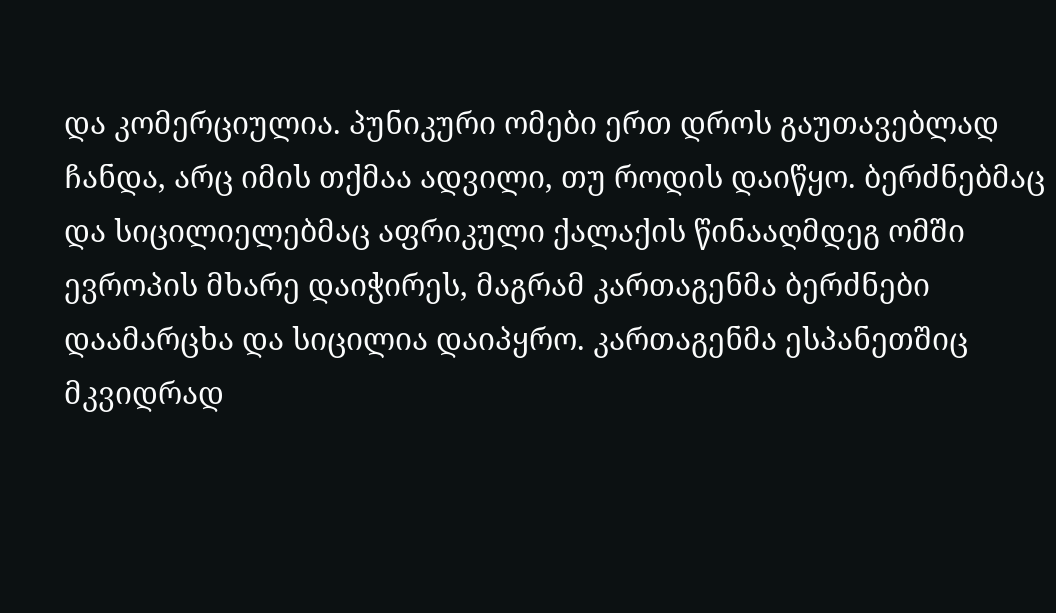და კომერციულია. პუნიკური ომები ერთ დროს გაუთავებლად ჩანდა, არც იმის თქმაა ადვილი, თუ როდის დაიწყო. ბერძნებმაც და სიცილიელებმაც აფრიკული ქალაქის წინააღმდეგ ომში ევროპის მხარე დაიჭირეს, მაგრამ კართაგენმა ბერძნები დაამარცხა და სიცილია დაიპყრო. კართაგენმა ესპანეთშიც მკვიდრად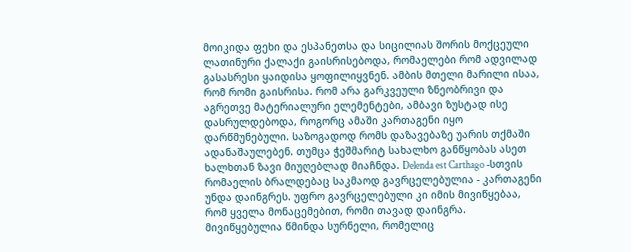მოიკიდა ფეხი და ესპანეთსა და სიცილიას შორის მოქცეული ლათინური ქალაქი გაისრისებოდა, რომაელები რომ ადვილად გასასრესი ყაიდისა ყოფილიყვნენ. ამბის მთელი მარილი ისაა, რომ რომი გაისრისა. რომ არა გარკვეული ზნეობრივი და აგრეთვე მატერიალური ელემენტები, ამბავი ზუსტად ისე დასრულდებოდა, როგორც ამაში კართაგენი იყო დარწმუნებული. საზოგადოდ რომს დაზავებაზე უარის თქმაში ადანაშაულებენ. თუმცა ჭეშმარიტ სახალხო განწყობას ასეთ ხალხთან ზავი მიუღებლად მიაჩნდა. Delenda est Carthago -სთვის რომაელის ბრალდებაც საკმაოდ გავრცელებულია - კართაგენი უნდა დაინგრეს. უფრო გავრცელებული კი იმის მივიწყებაა, რომ ყველა მონაცემებით, რომი თავად დაინგრა. მივიწყებულია წმინდა სურნელი, რომელიც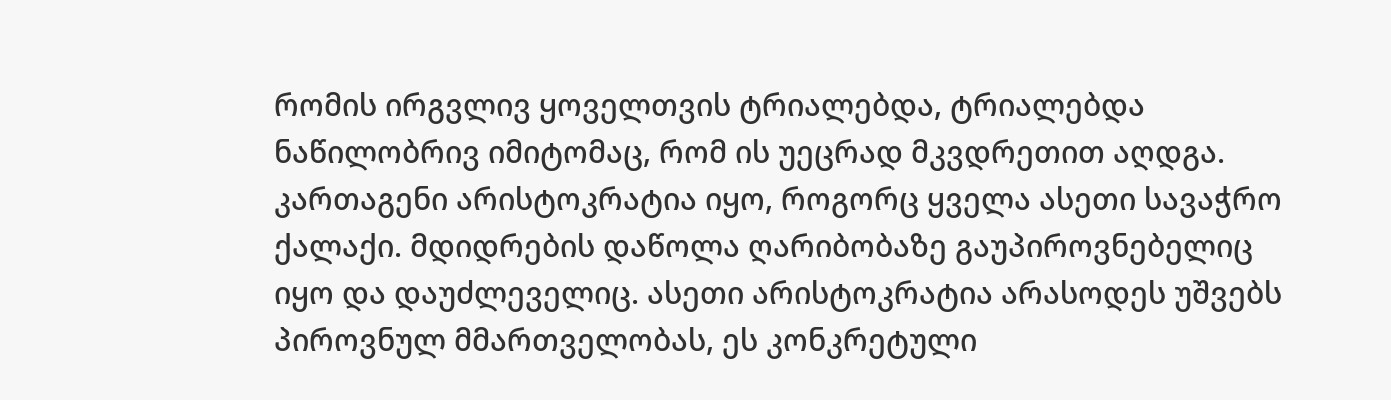რომის ირგვლივ ყოველთვის ტრიალებდა, ტრიალებდა ნაწილობრივ იმიტომაც, რომ ის უეცრად მკვდრეთით აღდგა. კართაგენი არისტოკრატია იყო, როგორც ყველა ასეთი სავაჭრო ქალაქი. მდიდრების დაწოლა ღარიბობაზე გაუპიროვნებელიც იყო და დაუძლეველიც. ასეთი არისტოკრატია არასოდეს უშვებს პიროვნულ მმართველობას, ეს კონკრეტული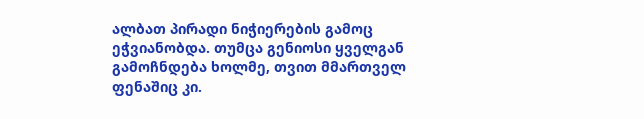ალბათ პირადი ნიჭიერების გამოც ეჭვიანობდა. თუმცა გენიოსი ყველგან გამოჩნდება ხოლმე, თვით მმართველ ფენაშიც კი.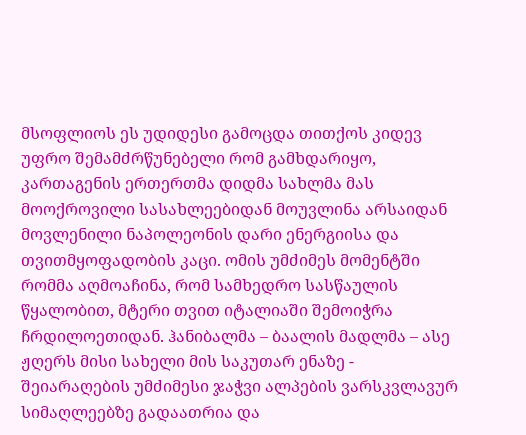მსოფლიოს ეს უდიდესი გამოცდა თითქოს კიდევ უფრო შემამძრწუნებელი რომ გამხდარიყო, კართაგენის ერთერთმა დიდმა სახლმა მას მოოქროვილი სასახლეებიდან მოუვლინა არსაიდან მოვლენილი ნაპოლეონის დარი ენერგიისა და თვითმყოფადობის კაცი. ომის უმძიმეს მომენტში რომმა აღმოაჩინა, რომ სამხედრო სასწაულის წყალობით, მტერი თვით იტალიაში შემოიჭრა ჩრდილოეთიდან. ჰანიბალმა – ბაალის მადლმა – ასე ჟღერს მისი სახელი მის საკუთარ ენაზე - შეიარაღების უმძიმესი ჯაჭვი ალპების ვარსკვლავურ სიმაღლეებზე გადაათრია და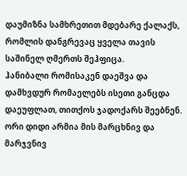დაუმიზნა სამხრეთით მდებარე ქალაქს, რომლის დანგრევაც ყველა თავის საშინელ ღმერთს შეჰფიცა.
ჰანიბალი რომისაკენ დაეშვა და დამხვდურ რომაელებს ისეთი განცდა დაეუფლათ, თითქოს ჯადოქარს შეებნენ. ორი დიდი არმია მის მარცხნივ და მარჯვნივ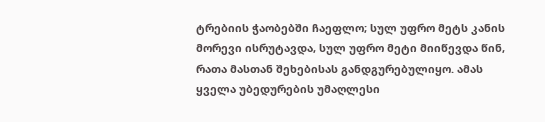ტრებიის ჭაობებში ჩაეფლო; სულ უფრო მეტს კანის მორევი ისრუტავდა, სულ უფრო მეტი მიიწევდა წინ, რათა მასთან შეხებისას განდგურებულიყო. ამას ყველა უბედურების უმაღლესი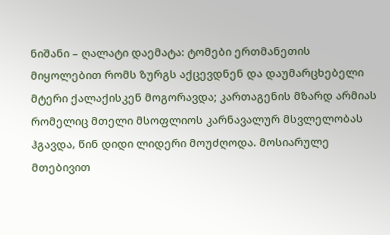ნიშანი – ღალატი დაემატა: ტომები ერთმანეთის მიყოლებით რომს ზურგს აქცევდნენ და დაუმარცხებელი მტერი ქალაქისკენ მოგორავდა; კართაგენის მზარდ არმიას რომელიც მთელი მსოფლიოს კარნავალურ მსვლელობას ჰგავდა, წინ დიდი ლიდერი მოუძღოდა. მოსიარულე მთებივით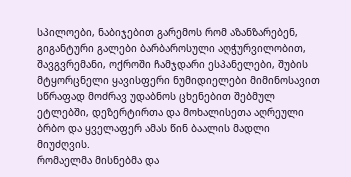სპილოები, ნაბიჯებით გარემოს რომ აზანზარებენ, გიგანტური გალები ბარბაროსული აღჭურვილობით, შავგვრემანი, ოქროში ჩამჯდარი ესპანელები, შუბის მტყორცნელი ყავისფერი ნუმიდიელები მიმინოსავით სწრაფად მოძრავ უდაბნოს ცხენებით შებმულ ეტლებში, დეზერტირთა და მოხალისეთა აღრეული ბრბო და ყველაფერ ამას წინ ბაალის მადლი მიუძღვის.
რომაელმა მისნებმა და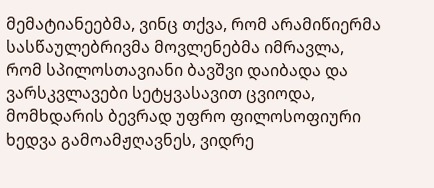მემატიანეებმა, ვინც თქვა, რომ არამიწიერმა სასწაულებრივმა მოვლენებმა იმრავლა, რომ სპილოსთავიანი ბავშვი დაიბადა და ვარსკვლავები სეტყვასავით ცვიოდა, მომხდარის ბევრად უფრო ფილოსოფიური ხედვა გამოამჟღავნეს, ვიდრე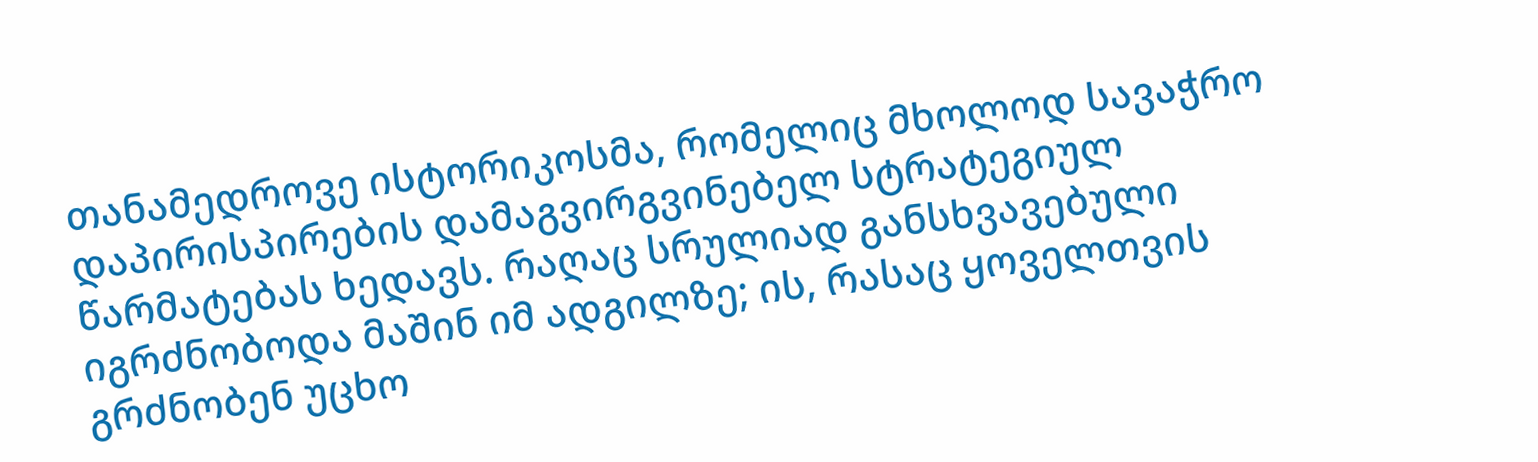თანამედროვე ისტორიკოსმა, რომელიც მხოლოდ სავაჭრო დაპირისპირების დამაგვირგვინებელ სტრატეგიულ წარმატებას ხედავს. რაღაც სრულიად განსხვავებული იგრძნობოდა მაშინ იმ ადგილზე; ის, რასაც ყოველთვის გრძნობენ უცხო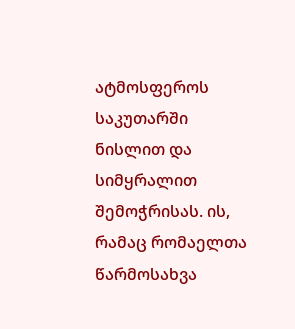ატმოსფეროს საკუთარში ნისლით და სიმყრალით შემოჭრისას. ის, რამაც რომაელთა წარმოსახვა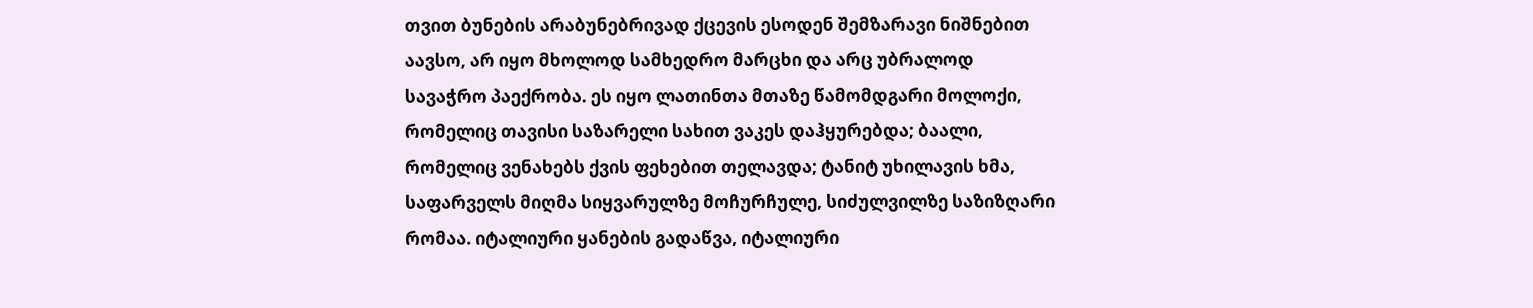თვით ბუნების არაბუნებრივად ქცევის ესოდენ შემზარავი ნიშნებით აავსო, არ იყო მხოლოდ სამხედრო მარცხი და არც უბრალოდ სავაჭრო პაექრობა. ეს იყო ლათინთა მთაზე წამომდგარი მოლოქი, რომელიც თავისი საზარელი სახით ვაკეს დაჰყურებდა; ბაალი, რომელიც ვენახებს ქვის ფეხებით თელავდა; ტანიტ უხილავის ხმა, საფარველს მიღმა სიყვარულზე მოჩურჩულე, სიძულვილზე საზიზღარი რომაა. იტალიური ყანების გადაწვა, იტალიური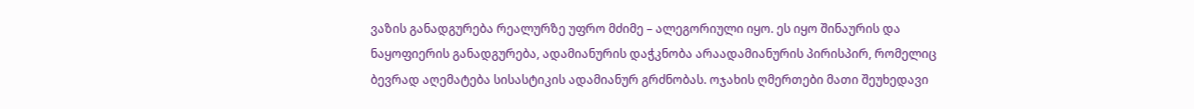ვაზის განადგურება რეალურზე უფრო მძიმე – ალეგორიული იყო. ეს იყო შინაურის და ნაყოფიერის განადგურება, ადამიანურის დაჭკნობა არაადამიანურის პირისპირ, რომელიც ბევრად აღემატება სისასტიკის ადამიანურ გრძნობას. ოჯახის ღმერთები მათი შეუხედავი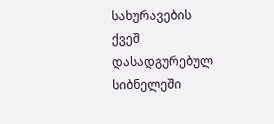სახურავების ქვეშ დასადგურებულ სიბნელეში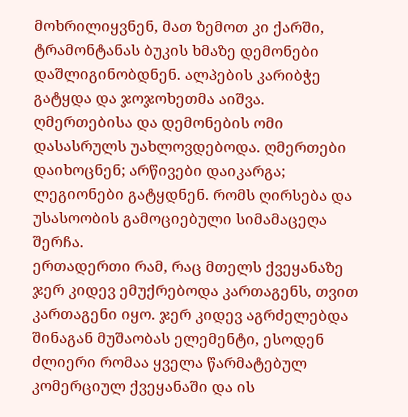მოხრილიყვნენ, მათ ზემოთ კი ქარში, ტრამონტანას ბუკის ხმაზე დემონები დაშლიგინობდნენ. ალპების კარიბჭე გატყდა და ჯოჯოხეთმა აიშვა. ღმერთებისა და დემონების ომი დასასრულს უახლოვდებოდა. ღმერთები დაიხოცნენ; არწივები დაიკარგა; ლეგიონები გატყდნენ. რომს ღირსება და უსასოობის გამოციებული სიმამაცეღა შერჩა.
ერთადერთი რამ, რაც მთელს ქვეყანაზე ჯერ კიდევ ემუქრებოდა კართაგენს, თვით კართაგენი იყო. ჯერ კიდევ აგრძელებდა შინაგან მუშაობას ელემენტი, ესოდენ ძლიერი რომაა ყველა წარმატებულ კომერციულ ქვეყანაში და ის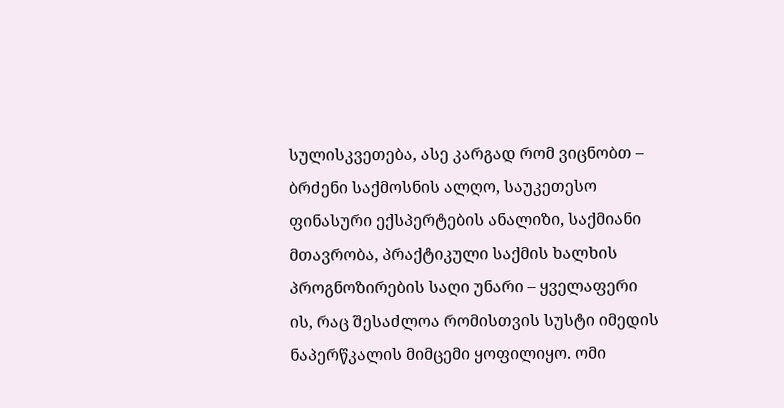სულისკვეთება, ასე კარგად რომ ვიცნობთ – ბრძენი საქმოსნის ალღო, საუკეთესო ფინასური ექსპერტების ანალიზი, საქმიანი მთავრობა, პრაქტიკული საქმის ხალხის პროგნოზირების საღი უნარი – ყველაფერი ის, რაც შესაძლოა რომისთვის სუსტი იმედის ნაპერწკალის მიმცემი ყოფილიყო. ომი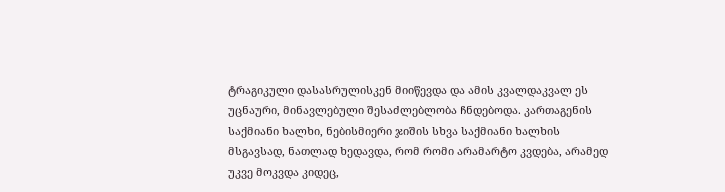ტრაგიკული დასასრულისკენ მიიწევდა და ამის კვალდაკვალ ეს უცნაური, მინავლებული შესაძლებლობა ჩნდებოდა. კართაგენის საქმიანი ხალხი, ნებისმიერი ჯიშის სხვა საქმიანი ხალხის მსგავსად, ნათლად ხედავდა, რომ რომი არამარტო კვდება, არამედ უკვე მოკვდა კიდეც,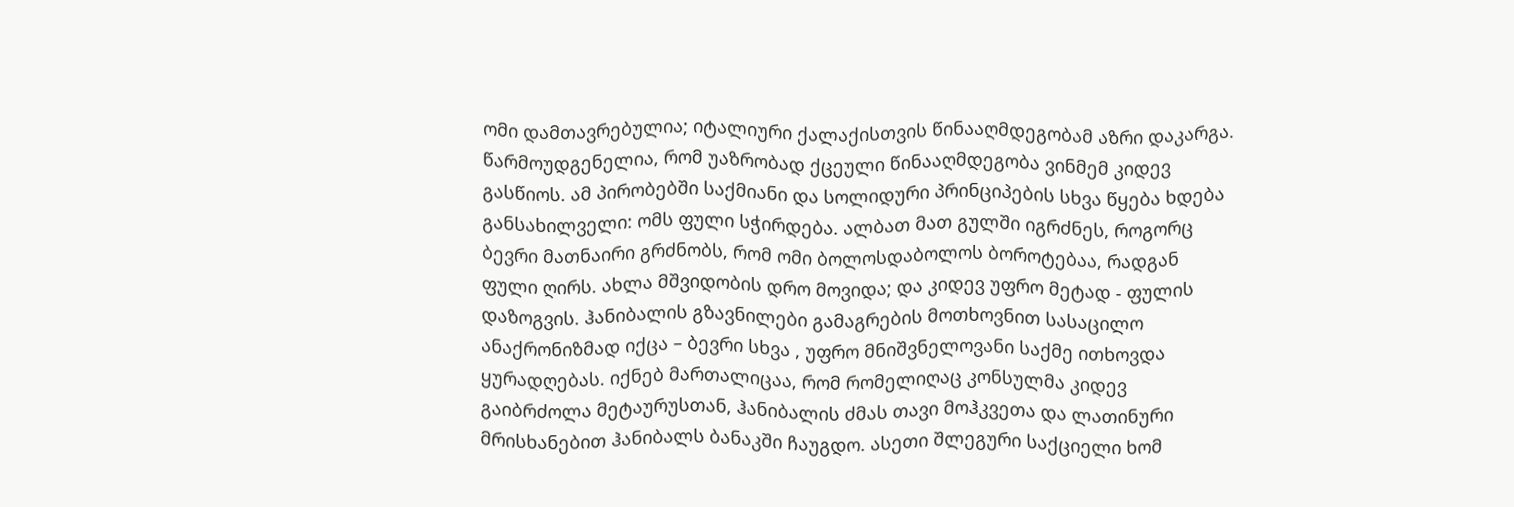ომი დამთავრებულია; იტალიური ქალაქისთვის წინააღმდეგობამ აზრი დაკარგა. წარმოუდგენელია, რომ უაზრობად ქცეული წინააღმდეგობა ვინმემ კიდევ გასწიოს. ამ პირობებში საქმიანი და სოლიდური პრინციპების სხვა წყება ხდება განსახილველი: ომს ფული სჭირდება. ალბათ მათ გულში იგრძნეს, როგორც ბევრი მათნაირი გრძნობს, რომ ომი ბოლოსდაბოლოს ბოროტებაა, რადგან ფული ღირს. ახლა მშვიდობის დრო მოვიდა; და კიდევ უფრო მეტად - ფულის დაზოგვის. ჰანიბალის გზავნილები გამაგრების მოთხოვნით სასაცილო ანაქრონიზმად იქცა – ბევრი სხვა , უფრო მნიშვნელოვანი საქმე ითხოვდა ყურადღებას. იქნებ მართალიცაა, რომ რომელიღაც კონსულმა კიდევ გაიბრძოლა მეტაურუსთან, ჰანიბალის ძმას თავი მოჰკვეთა და ლათინური მრისხანებით ჰანიბალს ბანაკში ჩაუგდო. ასეთი შლეგური საქციელი ხომ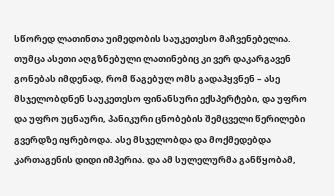სწორედ ლათინთა უიმედობის საუკეთესო მაჩვენებელია. თუმცა ასეთი აღგზნებული ლათინებიც კი ვერ დაკარგავენ გონებას იმდენად, რომ წაგებულ ომს გადაჰყვნენ – ასე მსჯელობდნენ საუკეთესო ფინანსური ექსპერტები, და უფრო და უფრო უცნაური, პანიკური ცნობების შემცველი წერილები გვერდზე იყრებოდა. ასე მსჯელობდა და მოქმედებდა კართაგენის დიდი იმპერია. და ამ სულელურმა განწყობამ,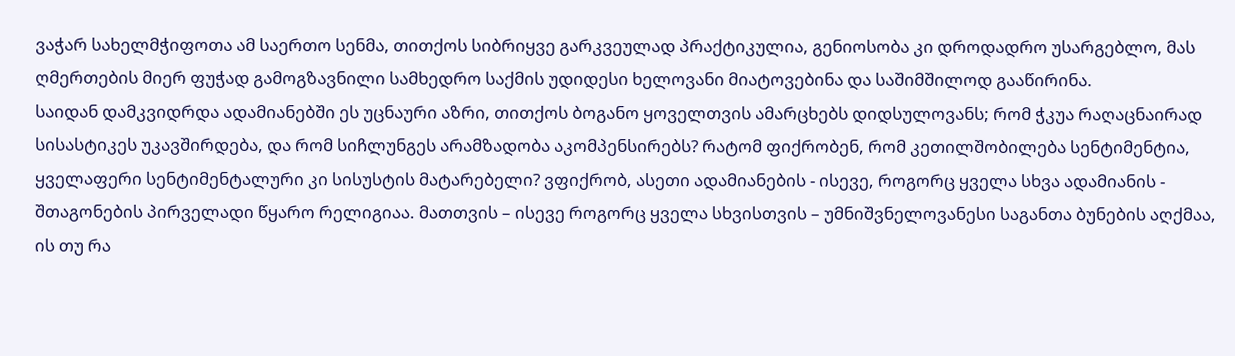ვაჭარ სახელმჭიფოთა ამ საერთო სენმა, თითქოს სიბრიყვე გარკვეულად პრაქტიკულია, გენიოსობა კი დროდადრო უსარგებლო, მას ღმერთების მიერ ფუჭად გამოგზავნილი სამხედრო საქმის უდიდესი ხელოვანი მიატოვებინა და საშიმშილოდ გააწირინა.
საიდან დამკვიდრდა ადამიანებში ეს უცნაური აზრი, თითქოს ბოგანო ყოველთვის ამარცხებს დიდსულოვანს; რომ ჭკუა რაღაცნაირად სისასტიკეს უკავშირდება, და რომ სიჩლუნგეს არამზადობა აკომპენსირებს? რატომ ფიქრობენ, რომ კეთილშობილება სენტიმენტია, ყველაფერი სენტიმენტალური კი სისუსტის მატარებელი? ვფიქრობ, ასეთი ადამიანების - ისევე, როგორც ყველა სხვა ადამიანის - შთაგონების პირველადი წყარო რელიგიაა. მათთვის – ისევე როგორც ყველა სხვისთვის – უმნიშვნელოვანესი საგანთა ბუნების აღქმაა, ის თუ რა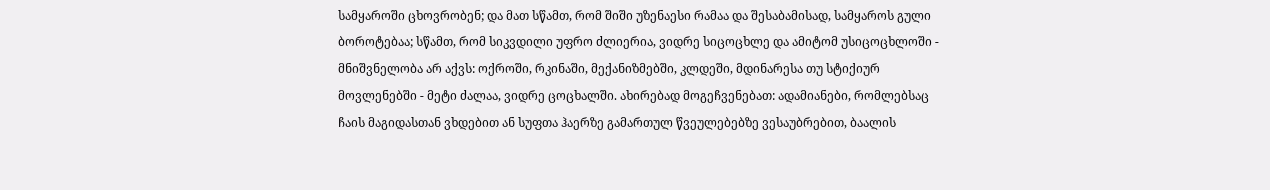სამყაროში ცხოვრობენ; და მათ სწამთ, რომ შიში უზენაესი რამაა და შესაბამისად, სამყაროს გული ბოროტებაა; სწამთ, რომ სიკვდილი უფრო ძლიერია, ვიდრე სიცოცხლე და ამიტომ უსიცოცხლოში - მნიშვნელობა არ აქვს: ოქროში, რკინაში, მექანიზმებში, კლდეში, მდინარესა თუ სტიქიურ მოვლენებში - მეტი ძალაა, ვიდრე ცოცხალში. ახირებად მოგეჩვენებათ: ადამიანები, რომლებსაც ჩაის მაგიდასთან ვხდებით ან სუფთა ჰაერზე გამართულ წვეულებებზე ვესაუბრებით, ბაალის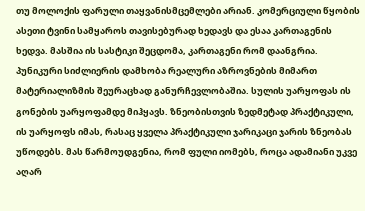თუ მოლოქის ფარული თაყვანისმცემლები არიან. კომერციული წყობის ასეთი ტვინი სამყაროს თავისებურად ხედავს და ესაა კართაგენის ხედვა. მასშია ის სასტიკი შეცდომა, კართაგენი რომ დაანგრია. პუნიკური სიძლიერის დამხობა რეალური აზროვნების მიმართ მატერიალიზმის შეურაცხად განურჩევლობაშია. სულის უარყოფას ის გონების უარყოფამდე მიჰყავს. ზნეობისთვის ზედმეტად პრაქტიკული, ის უარყოფს იმას, რასაც ყველა პრაქტიკული ჯარიკაცი ჯარის ზნეობას უწოდებს. მას წარმოუდგენია, რომ ფული იომებს, როცა ადამიანი უკვე აღარ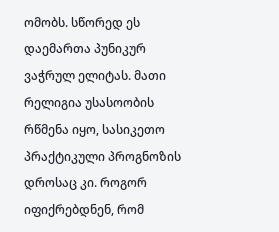ომობს. სწორედ ეს დაემართა პუნიკურ ვაჭრულ ელიტას. მათი რელიგია უსასოობის რწმენა იყო, სასიკეთო პრაქტიკული პროგნოზის დროსაც კი. როგორ იფიქრებდნენ, რომ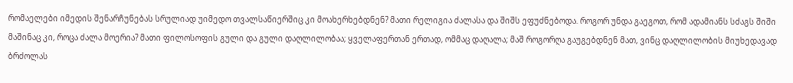რომაელები იმედის შენარჩუნებას სრულიად უიმედო თვალსაწიერშიც კი მოახერხებდნენ? მათი რელიგია ძალასა და შიშს ეფუძნებოდა. როგორ უნდა გაეგოთ, რომ ადამიანს სძაგს შიში მაშინაც კი, როცა ძალა მოერია? მათი ფილოსოფის გული და გული დაღლილობაა; ყველაფერთან ერთად, ომმაც დაღალა; მაშ როგორღა გაუგებდნენ მათ, ვინც დაღლილობის მიუხედავად ბრძოლას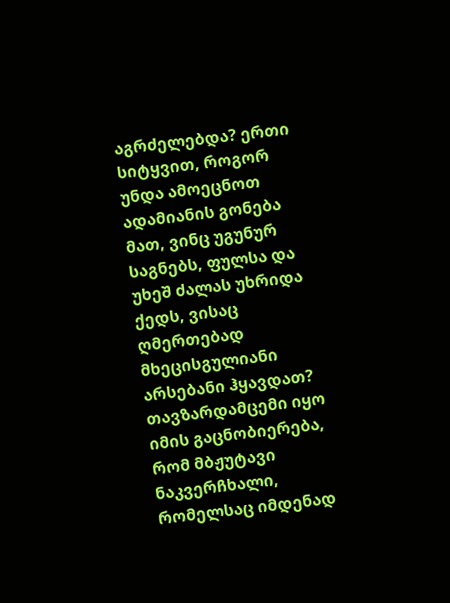აგრძელებდა? ერთი სიტყვით, როგორ უნდა ამოეცნოთ ადამიანის გონება მათ, ვინც უგუნურ საგნებს, ფულსა და უხეშ ძალას უხრიდა ქედს, ვისაც ღმერთებად მხეცისგულიანი არსებანი ჰყავდათ? თავზარდამცემი იყო იმის გაცნობიერება, რომ მბჟუტავი ნაკვერჩხალი, რომელსაც იმდენად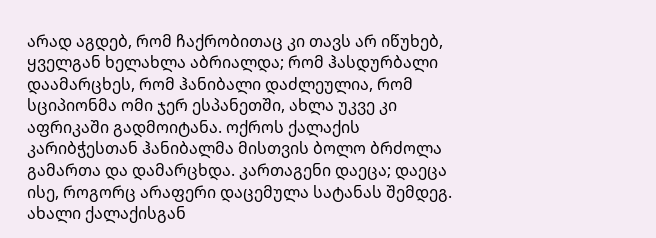არად აგდებ, რომ ჩაქრობითაც კი თავს არ იწუხებ, ყველგან ხელახლა აბრიალდა; რომ ჰასდურბალი დაამარცხეს, რომ ჰანიბალი დაძლეულია, რომ სციპიონმა ომი ჯერ ესპანეთში, ახლა უკვე კი აფრიკაში გადმოიტანა. ოქროს ქალაქის კარიბჭესთან ჰანიბალმა მისთვის ბოლო ბრძოლა გამართა და დამარცხდა. კართაგენი დაეცა; დაეცა ისე, როგორც არაფერი დაცემულა სატანას შემდეგ. ახალი ქალაქისგან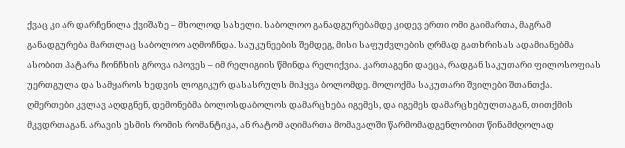ქვაც კი არ დარჩენილა ქვიშაზე – მხოლოდ სახელი. საბოლოო განადგურებამდე კიდევ ერთი ომი გაიმართა, მაგრამ განადგურება მართლაც საბოლოო აღმოჩნდა. საუკუნეების შემდეგ, მისი საფუძვლების ღრმად გათხრისას ადამიანებმა ასობით პატარა ჩონჩხის გროვა იპოვეს – იმ რელიგიის წმინდა რელიქვია. კართაგენი დაეცა, რადგან საკუთარი ფილოსოფიას უერთგულა და სამყაროს ხედვის ლოგიკურ დასასრულს მიჰყვა ბოლომდე. მოლოქმა საკუთარი შვილები შთანთქა.
ღმერთები კვლავ აღდგნენ, დემონებმა ბოლოსდაბოლოს დამარცხება იგემეს, და იგემეს დამარცხებულთაგან, თითქმის მკვდრთაგან. არავის ესმის რომის რომანტიკა, ან რატომ აღიმართა მომავალში წარმომადგენლობით წინამძღოლად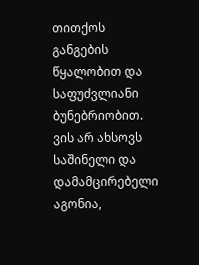თითქოს განგების წყალობით და საფუძვლიანი ბუნებრიობით. ვის არ ახსოვს საშინელი და დამამცირებელი აგონია,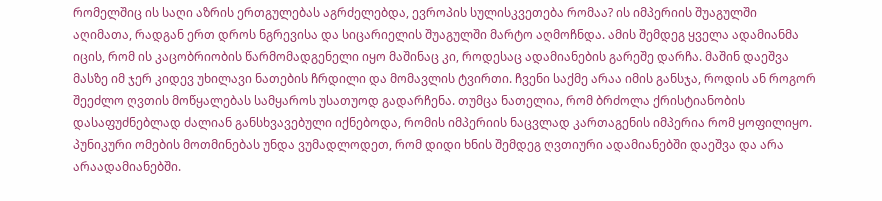რომელშიც ის საღი აზრის ერთგულებას აგრძელებდა, ევროპის სულისკვეთება რომაა? ის იმპერიის შუაგულში აღიმათა, რადგან ერთ დროს ნგრევისა და სიცარიელის შუაგულში მარტო აღმოჩნდა. ამის შემდეგ ყველა ადამიანმა იცის, რომ ის კაცობრიობის წარმომადგენელი იყო მაშინაც კი, როდესაც ადამიანების გარეშე დარჩა. მაშინ დაეშვა მასზე იმ ჯერ კიდევ უხილავი ნათების ჩრდილი და მომავლის ტვირთი. ჩვენი საქმე არაა იმის განსჯა, როდის ან როგორ შეეძლო ღვთის მოწყალებას სამყაროს უსათუოდ გადარჩენა. თუმცა ნათელია, რომ ბრძოლა ქრისტიანობის დასაფუძნებლად ძალიან განსხვავებული იქნებოდა, რომის იმპერიის ნაცვლად კართაგენის იმპერია რომ ყოფილიყო. პუნიკური ომების მოთმინებას უნდა ვუმადლოდეთ, რომ დიდი ხნის შემდეგ ღვთიური ადამიანებში დაეშვა და არა არაადამიანებში.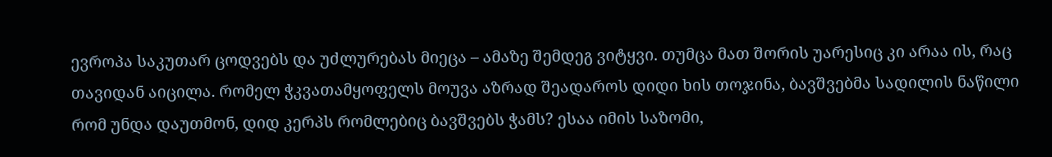ევროპა საკუთარ ცოდვებს და უძლურებას მიეცა – ამაზე შემდეგ ვიტყვი. თუმცა მათ შორის უარესიც კი არაა ის, რაც თავიდან აიცილა. რომელ ჭკვათამყოფელს მოუვა აზრად შეადაროს დიდი ხის თოჯინა, ბავშვებმა სადილის ნაწილი რომ უნდა დაუთმონ, დიდ კერპს რომლებიც ბავშვებს ჭამს? ესაა იმის საზომი,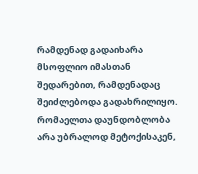რამდენად გადაიხარა მსოფლიო იმასთან შედარებით, რამდენადაც შეიძლებოდა გადახრილიყო. რომაელთა დაუნდობლობა არა უბრალოდ მეტოქისაკენ,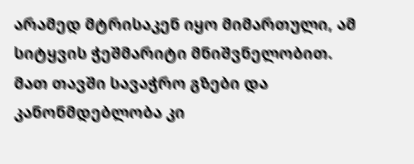არამედ მტრისაკენ იყო მიმართული, ამ სიტყვის ჭეშმარიტი მნიშვნელობით. მათ თავში სავაჭრო გზები და კანონმდებლობა კი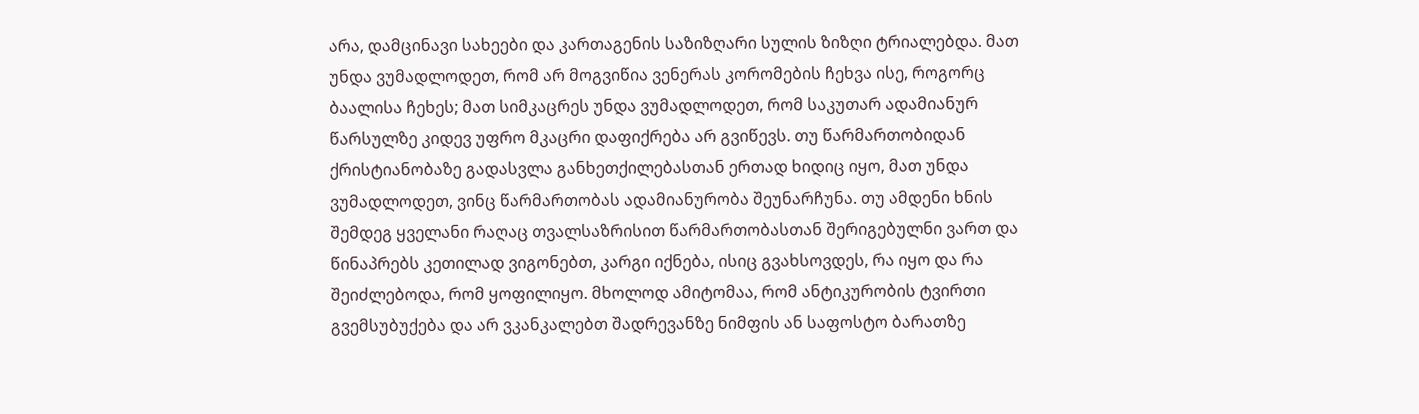არა, დამცინავი სახეები და კართაგენის საზიზღარი სულის ზიზღი ტრიალებდა. მათ უნდა ვუმადლოდეთ, რომ არ მოგვიწია ვენერას კორომების ჩეხვა ისე, როგორც ბაალისა ჩეხეს; მათ სიმკაცრეს უნდა ვუმადლოდეთ, რომ საკუთარ ადამიანურ წარსულზე კიდევ უფრო მკაცრი დაფიქრება არ გვიწევს. თუ წარმართობიდან ქრისტიანობაზე გადასვლა განხეთქილებასთან ერთად ხიდიც იყო, მათ უნდა ვუმადლოდეთ, ვინც წარმართობას ადამიანურობა შეუნარჩუნა. თუ ამდენი ხნის შემდეგ ყველანი რაღაც თვალსაზრისით წარმართობასთან შერიგებულნი ვართ და წინაპრებს კეთილად ვიგონებთ, კარგი იქნება, ისიც გვახსოვდეს, რა იყო და რა შეიძლებოდა, რომ ყოფილიყო. მხოლოდ ამიტომაა, რომ ანტიკურობის ტვირთი გვემსუბუქება და არ ვკანკალებთ შადრევანზე ნიმფის ან საფოსტო ბარათზე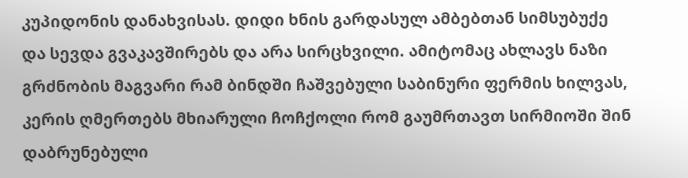კუპიდონის დანახვისას. დიდი ხნის გარდასულ ამბებთან სიმსუბუქე და სევდა გვაკავშირებს და არა სირცხვილი. ამიტომაც ახლავს ნაზი გრძნობის მაგვარი რამ ბინდში ჩაშვებული საბინური ფერმის ხილვას, კერის ღმერთებს მხიარული ჩოჩქოლი რომ გაუმრთავთ სირმიოში შინ დაბრუნებული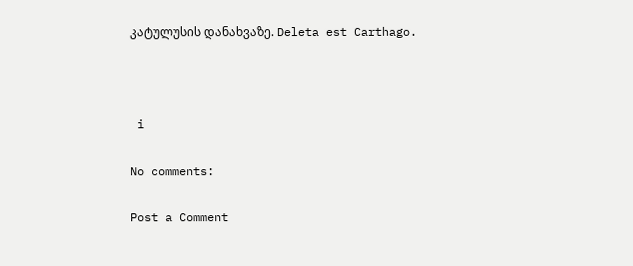კატულუსის დანახვაზე. Deleta est Carthago.



 i

No comments:

Post a Comment